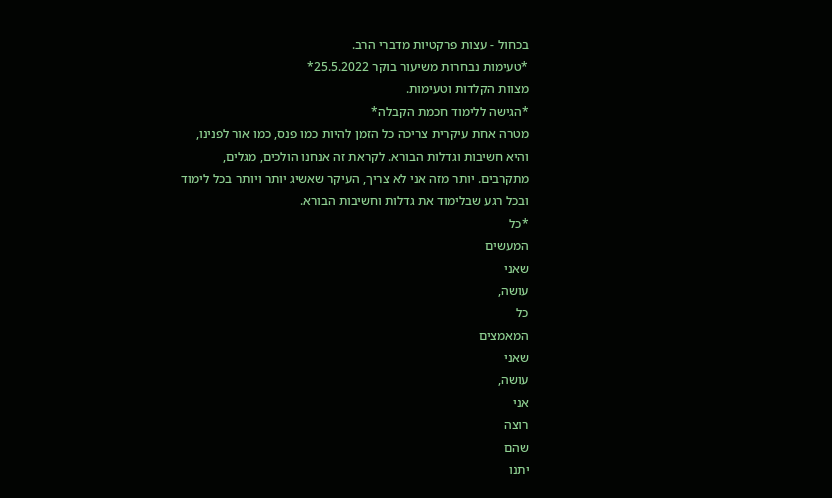בכחול - עצות פרקטיות מדברי הרב.
*טעימות נבחרות משיעור בוקר 25.5.2022*
מצוות הקלדות וטעימות.
*הגישה ללימוד חכמת הקבלה*
מטרה אחת עיקרית צריכה כל הזמן להיות כמו פנס, כמו אור לפנינו, והיא חשיבות וגדלות הבורא. לקראת זה אנחנו הולכים, מגלים, מתקרבים. יותר מזה אני לא צריך, העיקר שאשיג יותר ויותר בכל לימוד ובכל רגע שבלימוד את גדלות וחשיבות הבורא.
*כל
המעשים
שאני
עושה,
כל
המאמצים
שאני
עושה,
אני
רוצה
שהם
יתנו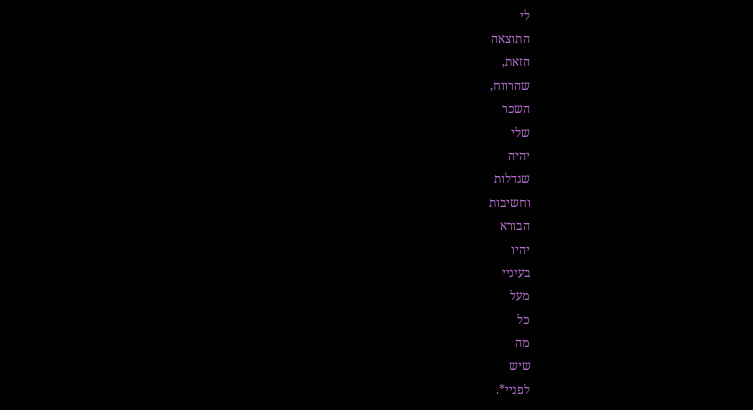לי
התוצאה
הזאת,
שהרווח,
השכר
שלי
יהיה
שגדלות
וחשיבות
הבורא
יהיו
בעיניי
מעל
כל
מה
שיש
לפניי*.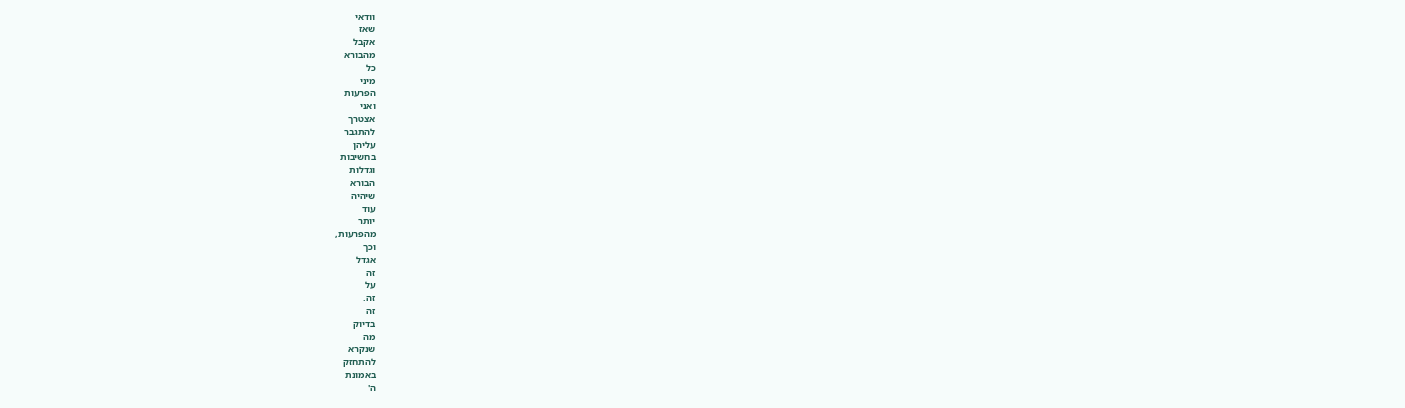וודאי
שאז
אקבל
מהבורא
כל
מיני
הפרעות
ואני
אצטרך
להתגבר
עליהן
בחשיבות
וגדלות
הבורא
שיהיה
עוד
יותר
מהפרעות,
וכך
אגדל
זה
על
זה.
זה
בדיוק
מה
שנקרא
להתחזק
באמונת
ה'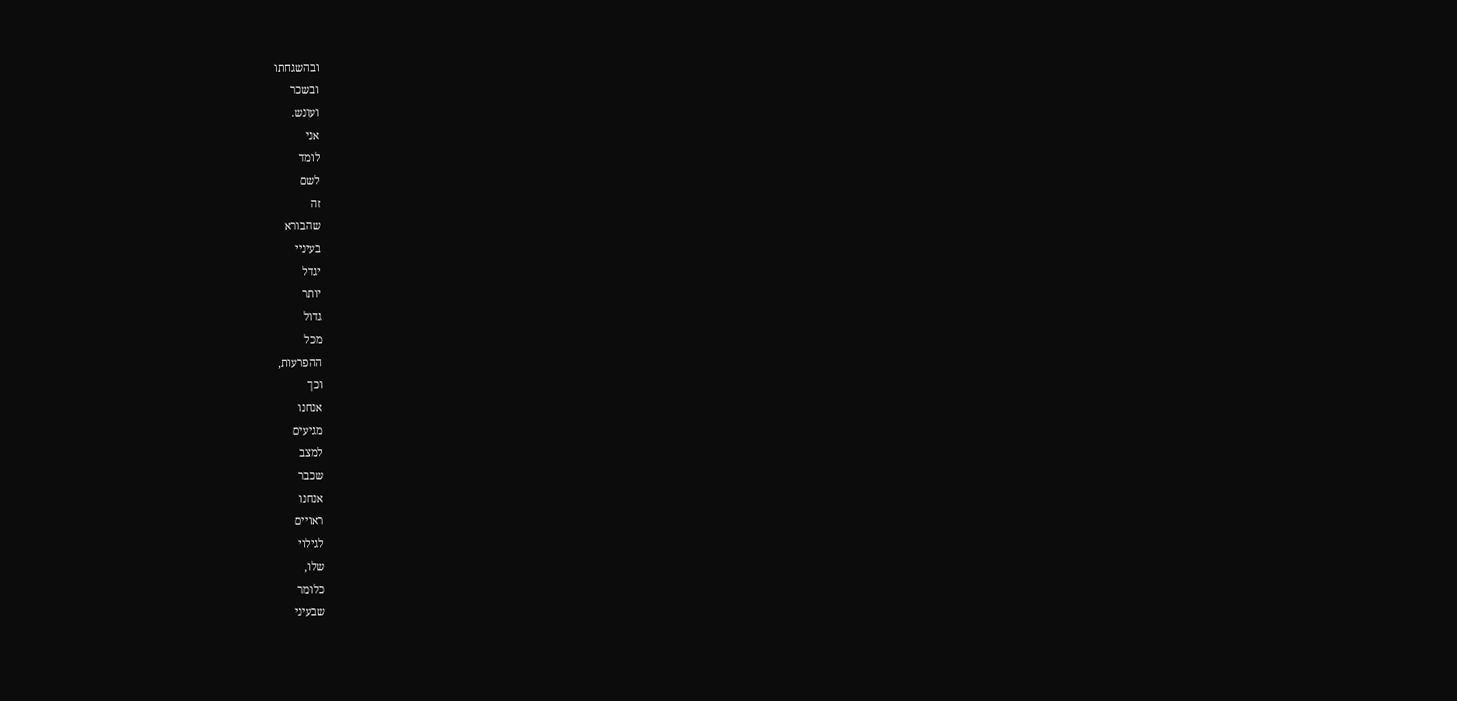ובהשגחתו
ובשכר
ועונש.
אני
לומד
לשם
זה
שהבורא
בעיניי
יגדל
יותר
גדול
מכל
ההפרעות,
וכך
אנחנו
מגיעים
למצב
שכבר
אנחנו
ראויים
לגילוי
שלו,
כלומר
שבעיני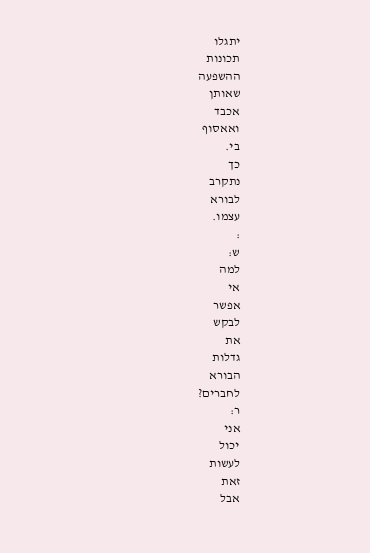יתגלו
תכונות
ההשפעה
שאותן
אכבד
ואאסוף
בי.
כך
נתקרב
לבורא
עצמו.
:
ש:
למה
אי
אפשר
לבקש
את
גדלות
הבורא
לחברים?
ר:
אני
יכול
לעשות
זאת
אבל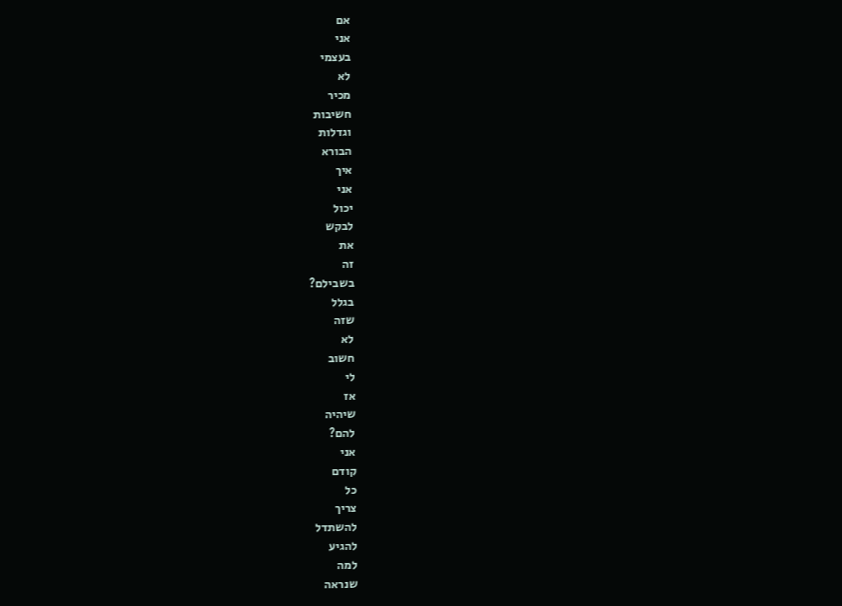אם
אני
בעצמי
לא
מכיר
חשיבות
וגדלות
הבורא
איך
אני
יכול
לבקש
את
זה
בשבילם?
בגלל
שזה
לא
חשוב
לי
אז
שיהיה
להם?
אני
קודם
כל
צריך
להשתדל
להגיע
למה
שנראה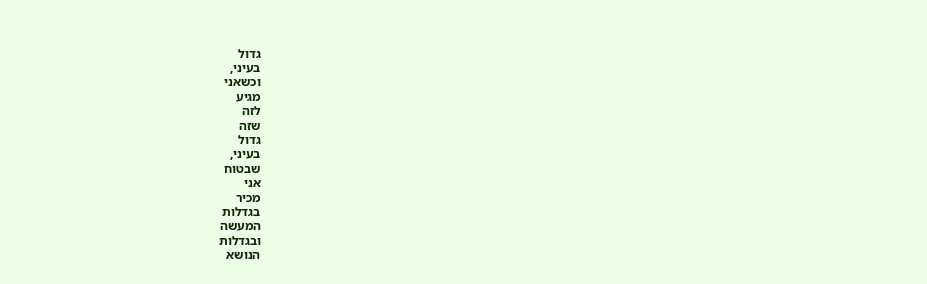גדול
בעיני,
וכשאני
מגיע
לזה
שזה
גדול
בעיני,
שבטוח
אני
מכיר
בגדלות
המעשה
ובגדלות
הנושא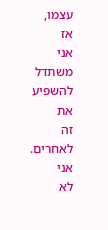עצמו,
אז
אני
משתדל
להשפיע
את
זה
לאחרים.
אני
לא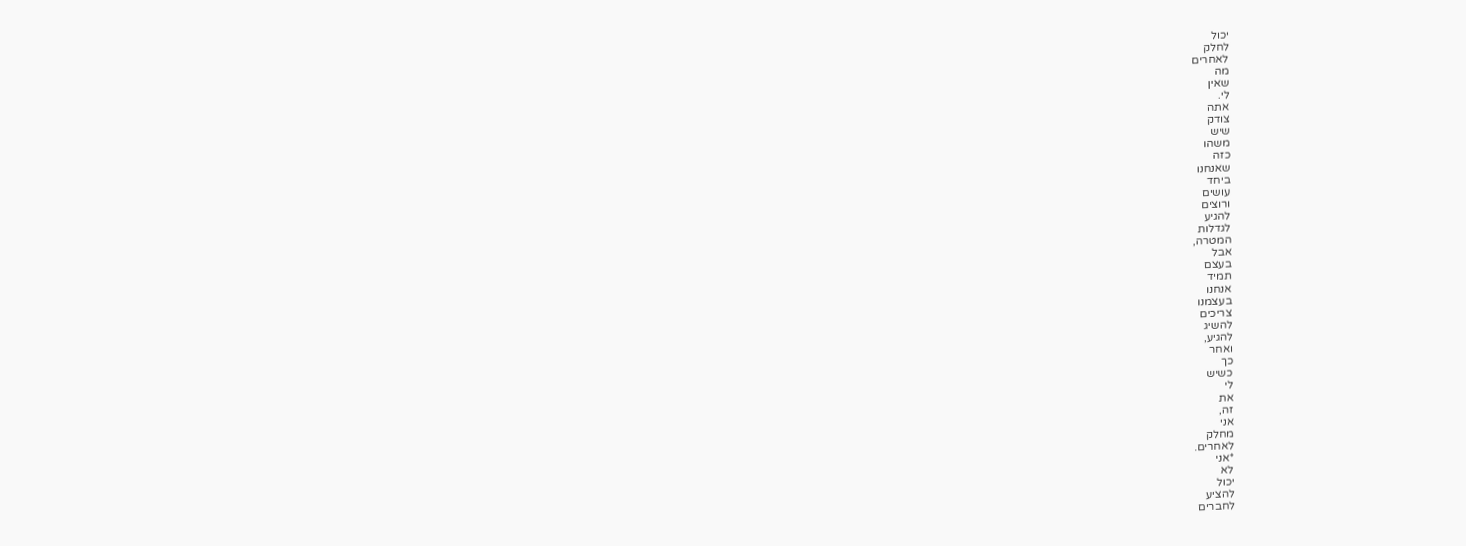יכול
לחלק
לאחרים
מה
שאין
לי.
אתה
צודק
שיש
משהו
כזה
שאנחנו
ביחד
עושים
ורוצים
להגיע
לגדלות
המטרה,
אבל
בעצם
תמיד
אנחנו
בעצמנו
צריכים
להשיג
להגיע,
ואחר
כך
כשיש
לי
את
זה,
אני
מחלק
לאחרים.
*אני
לא
יכול
להציע
לחברים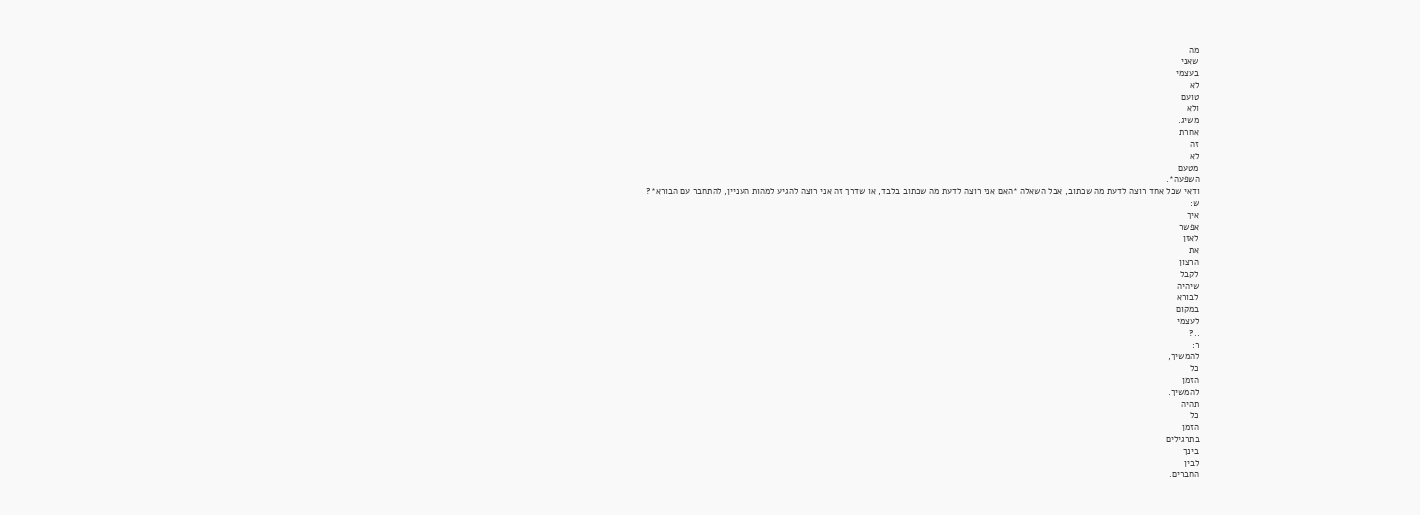מה
שאני
בעצמי
לא
טועם
ולא
משיג.
אחרת
זה
לא
מטעם
השפעה*.
ודאי שכל אחד רוצה לדעת מה שכתוב, אבל השאלה *האם אני רוצה לדעת מה שכתוב בלבד, או שדרך זה אני רוצה להגיע למהות העניין, להתחבר עם הבורא*?
ש:
איך
אפשר
לאזן
את
הרצון
לקבל
שיהיה
לבורא
במקום
לעצמי
..?
ר:
להמשיך,
כל
הזמן
להמשיך.
תהיה
כל
הזמן
בתרגילים
בינך
לבין
החברים.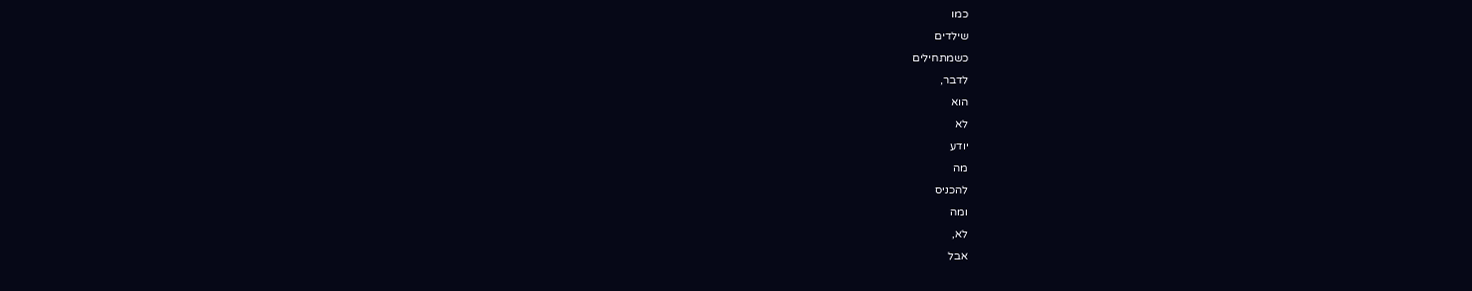כמו
שילדים
כשמתחילים
לדבר,
הוא
לא
יודע
מה
להכניס
ומה
לא,
אבל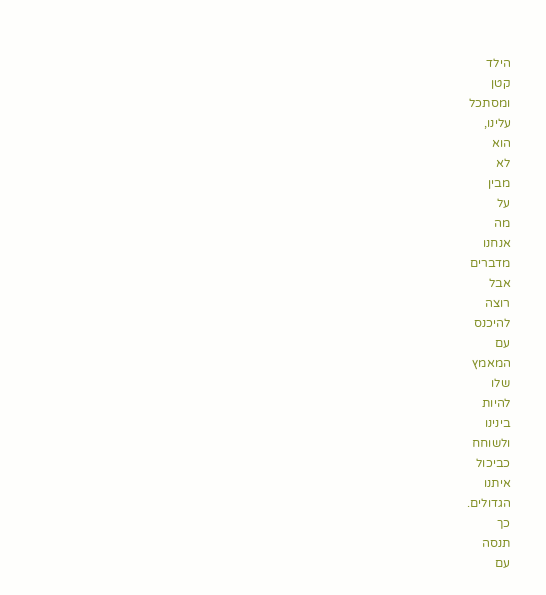הילד
קטן
ומסתכל
עלינו,
הוא
לא
מבין
על
מה
אנחנו
מדברים
אבל
רוצה
להיכנס
עם
המאמץ
שלו
להיות
בינינו
ולשוחח
כביכול
איתנו
הגדולים.
כך
תנסה
עם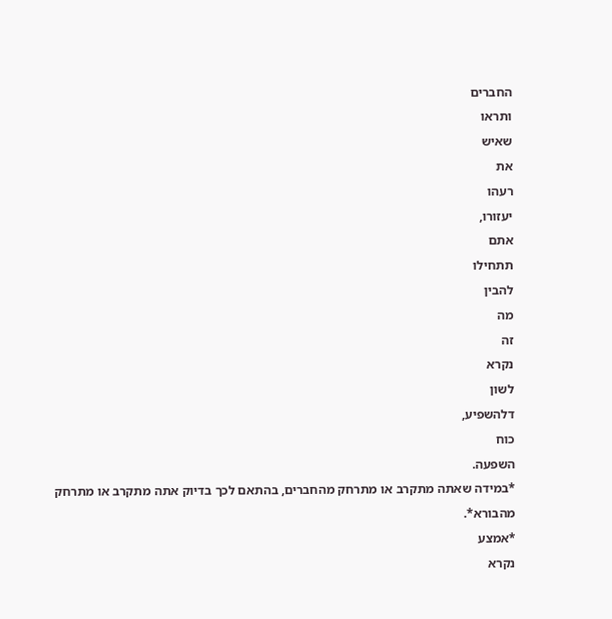החברים
ותראו
שאיש
את
רעהו
יעזורו,
אתם
תתחילו
להבין
מה
זה
נקרא
לשון
דלהשפיע,
כוח
השפעה.
*במידה שאתה מתקרב או מתרחק מהחברים, בהתאם לכך בדיוק אתה מתקרב או מתרחק מהבורא*.
*אמצע
נקרא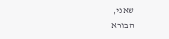שאני,
הבורא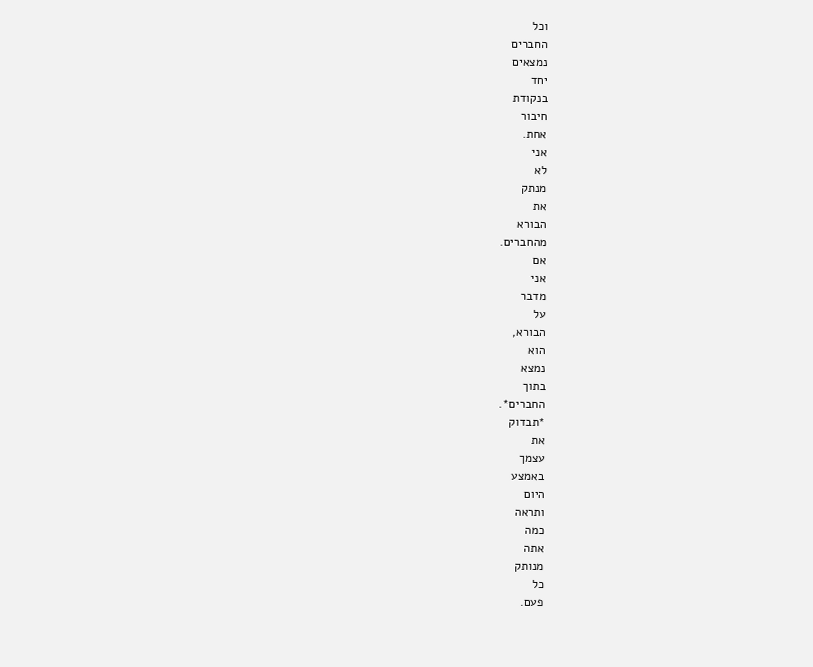וכל
החברים
נמצאים
יחד
בנקודת
חיבור
אחת.
אני
לא
מנתק
את
הבורא
מהחברים.
אם
אני
מדבר
על
הבורא,
הוא
נמצא
בתוך
החברים*.
*תבדוק
את
עצמך
באמצע
היום
ותראה
כמה
אתה
מנותק
כל
פעם.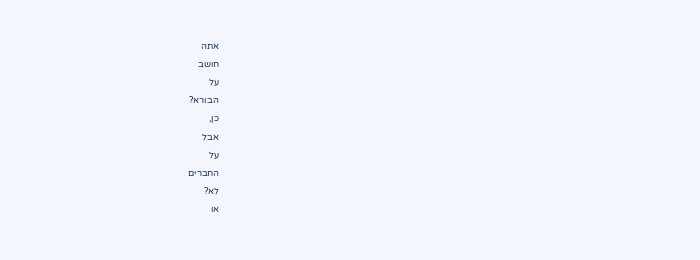אתה
חושב
על
הבורא?
כן,
אבל
על
החברים
לא?
או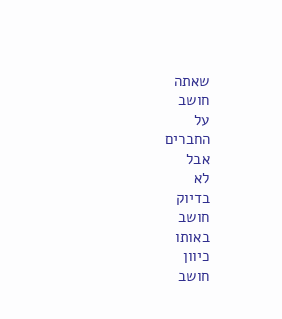שאתה
חושב
על
החברים
אבל
לא
בדיוק
חושב
באותו
כיוון
חושב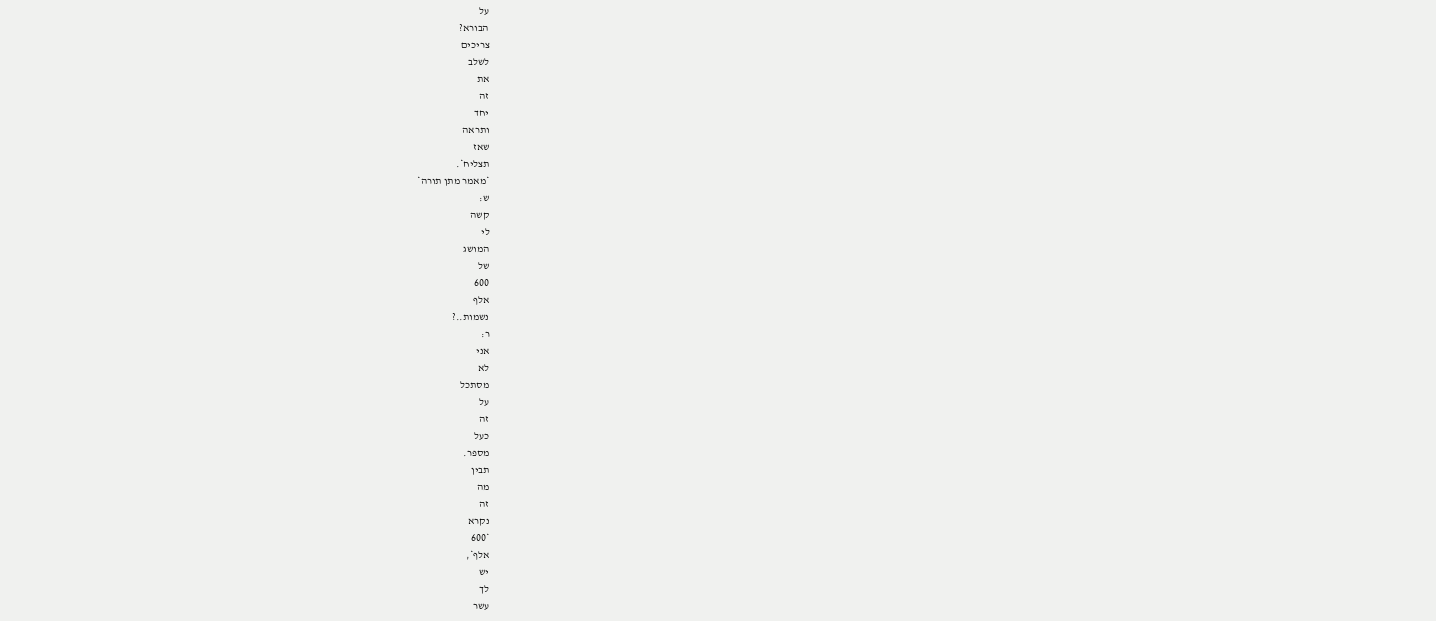על
הבורא?
צריכים
לשלב
את
זה
יחד
ותראה
שאז
תצליח*.
*מאמר מתן תורה*
ש:
קשה
לי
המושג
של
600
אלף
נשמות..?
ר:
אני
לא
מסתכל
על
זה
כעל
מספר.
תבין
מה
זה
נקרא
*600
אלף*,
יש
לך
עשר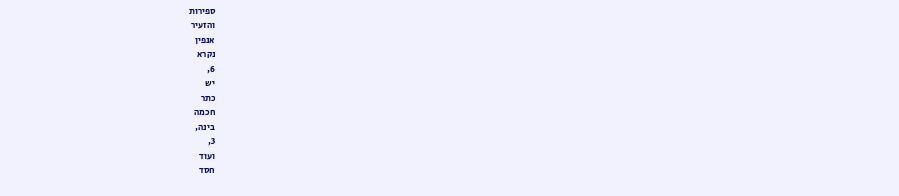ספירות
והזעיר
אנפין
נקרא
6,
יש
כתר
חכמה
בינה,
3,
ועוד
חסד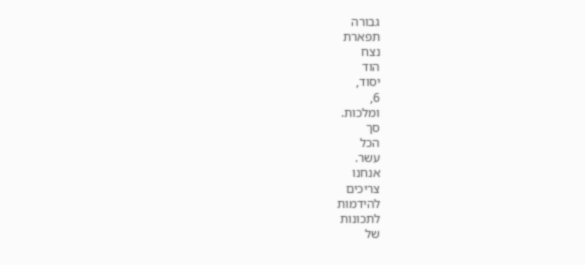גבורה
תפארת
נצח
הוד
יסוד,
6,
ומלכות.
סך
הכל
עשר.
אנחנו
צריכים
להידמות
לתכונות
של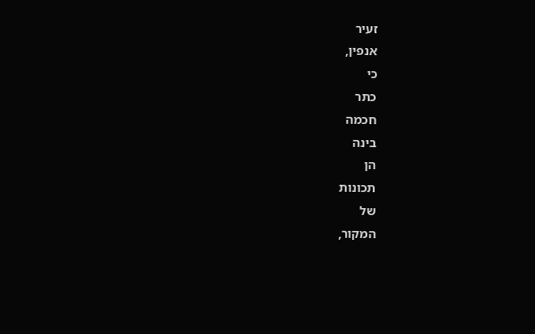זעיר
אנפין,
כי
כתר
חכמה
בינה
הן
תכונות
של
המקור,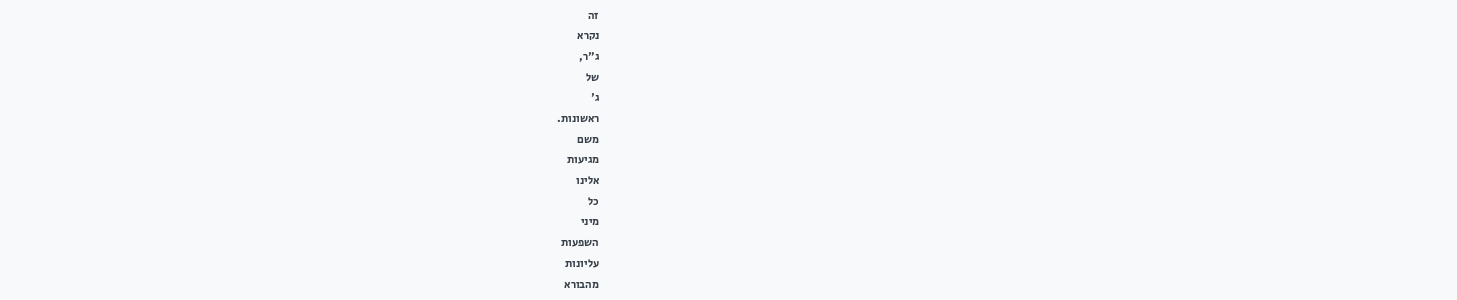זה
נקרא
ג"ר,
של
ג'
ראשונות.
משם
מגיעות
אלינו
כל
מיני
השפעות
עליונות
מהבורא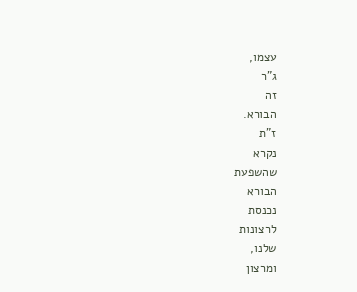עצמו,
ג"ר
זה
הבורא.
ז"ת
נקרא
שהשפעת
הבורא
נכנסת
לרצונות
שלנו,
ומרצון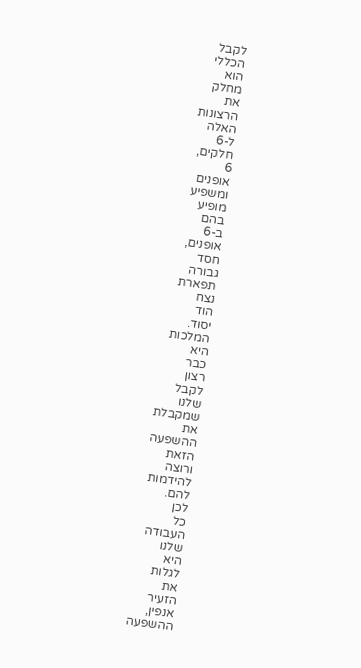לקבל
הכללי
הוא
מחלק
את
הרצונות
האלה
ל-6
חלקים,
6
אופנים
ומשפיע
מופיע
בהם
ב-6
אופנים,
חסד
גבורה
תפארת
נצח
הוד
יסוד.
המלכות
היא
כבר
רצון
לקבל
שלנו
שמקבלת
את
ההשפעה
הזאת
ורוצה
להידמות
להם.
לכן
כל
העבודה
שלנו
היא
לגלות
את
הזעיר
אנפין,
ההשפעה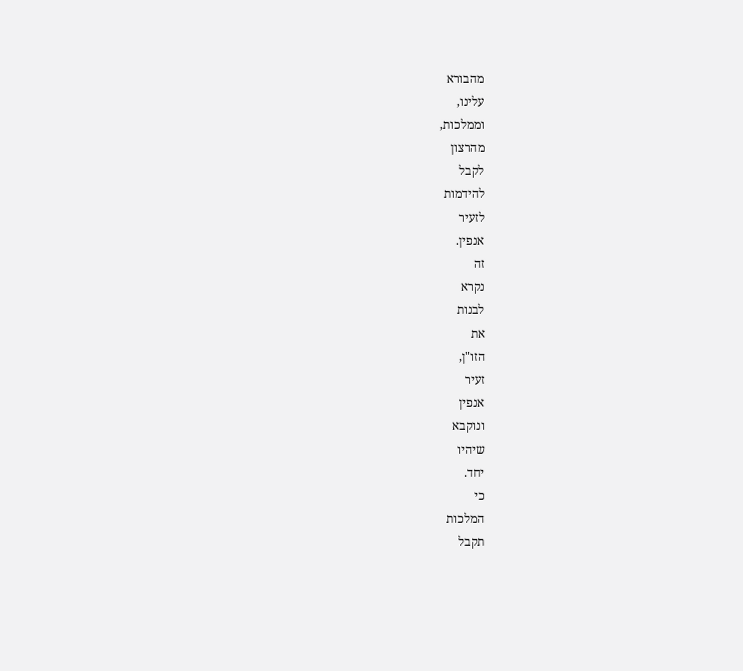מהבורא
עלינו,
וממלכות,
מהרצון
לקבל
להידמות
לזעיר
אנפין.
זה
נקרא
לבנות
את
הזו"ן,
זעיר
אנפין
ונוקבא
שיהיו
יחד.
כי
המלכות
תקבל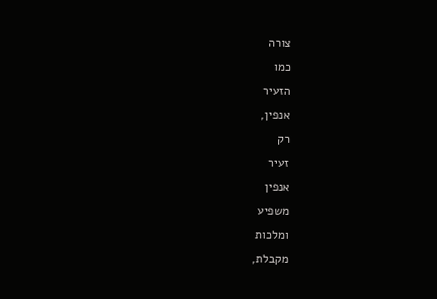צורה
כמו
הזעיר
אנפין,
רק
זעיר
אנפין
משפיע
ומלכות
מקבלת,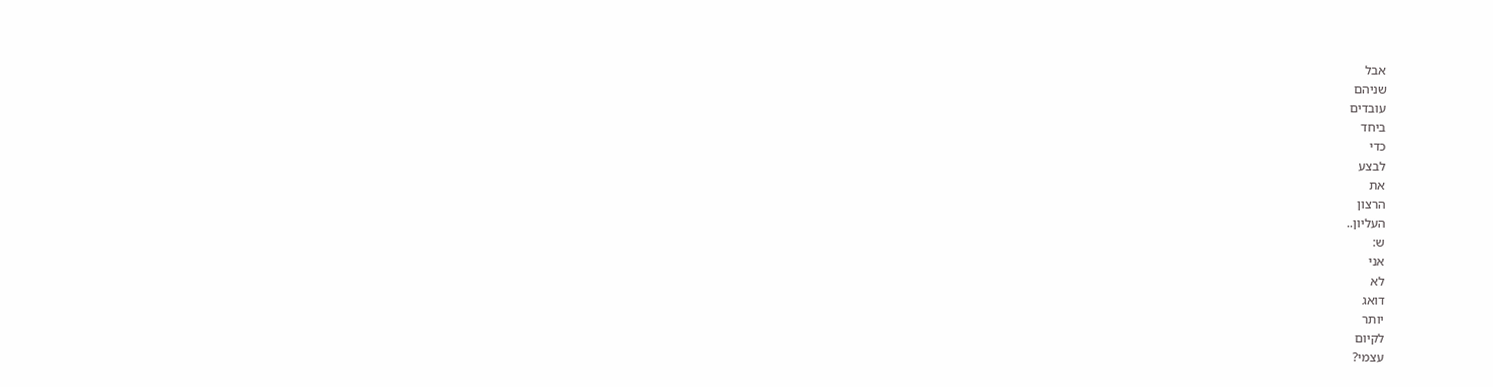אבל
שניהם
עובדים
ביחד
כדי
לבצע
את
הרצון
העליון..
ש:
אני
לא
דואג
יותר
לקיום
עצמי?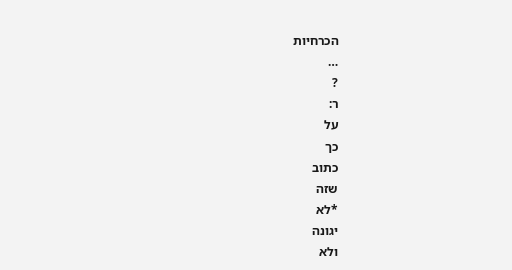הכרחיות
…
?
ר:
על
כך
כתוב
שזה
*לא
יגונה
ולא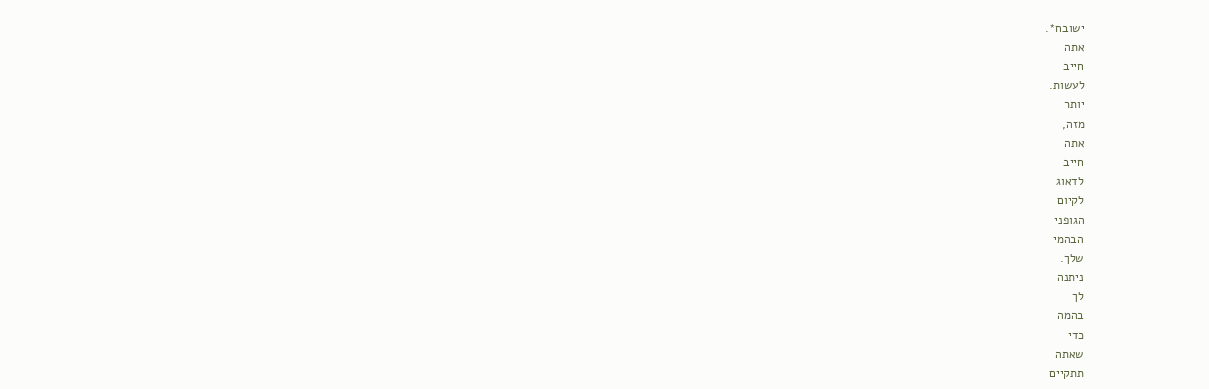ישובח*.
אתה
חייב
לעשות.
יותר
מזה,
אתה
חייב
לדאוג
לקיום
הגופני
הבהמי
שלך.
ניתנה
לך
בהמה
כדי
שאתה
תתקיים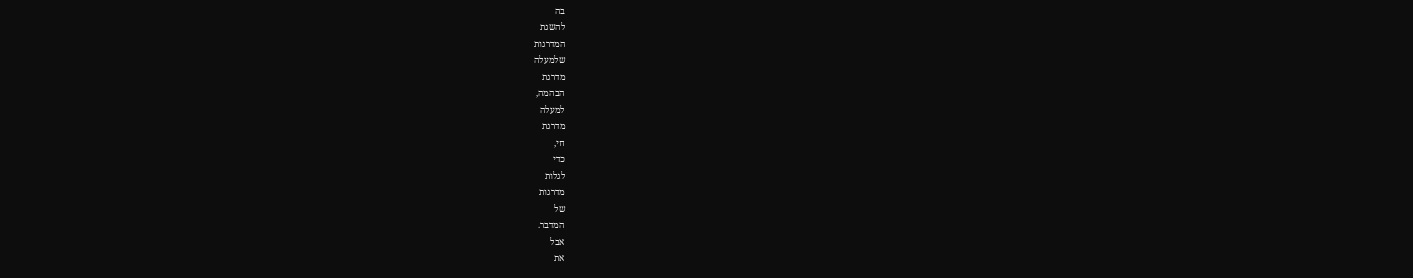בה
להשגת
המדרגות
שלמעלה
מדרגת
הבהמה,
למעלה
מדרגת
חי,
כדי
לגלות
מדרגות
של
המדבר.
אבל
את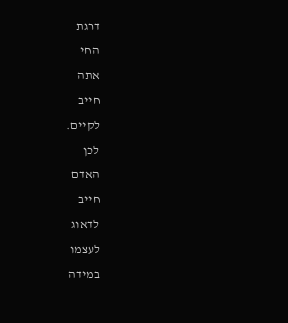דרגת
החי
אתה
חייב
לקיים.
לכן
האדם
חייב
לדאוג
לעצמו
במידה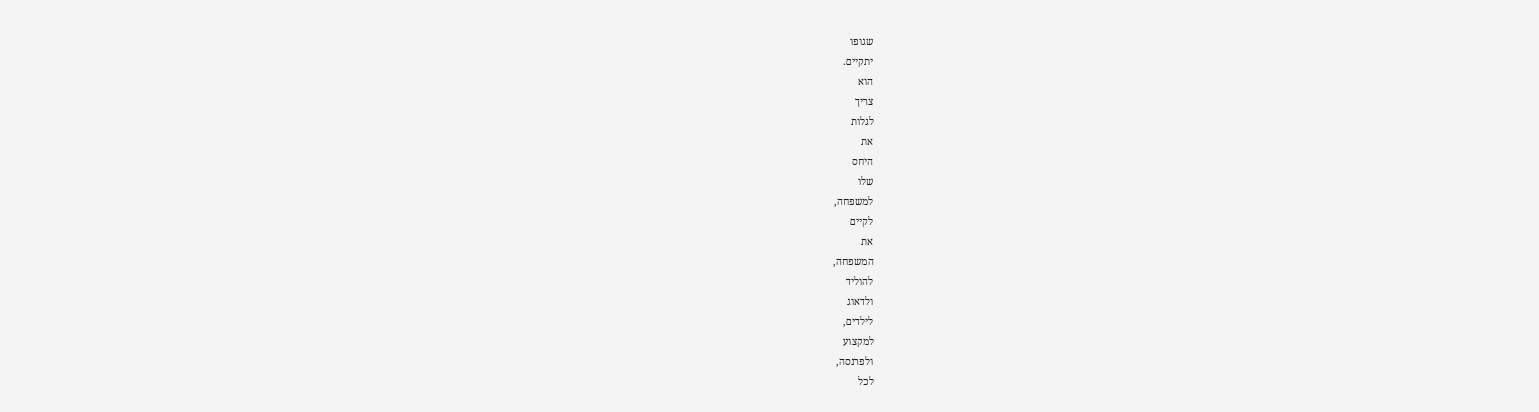שגופו
יתקיים.
הוא
צריך
לגלות
את
היחס
שלו
למשפחה,
לקיים
את
המשפחה,
להוליד
ולדאוג
לילדים,
למקצוע
ולפרנסה,
לכל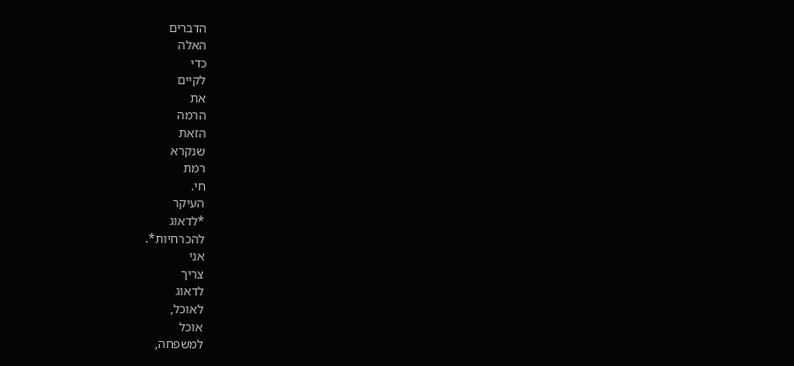הדברים
האלה
כדי
לקיים
את
הרמה
הזאת
שנקרא
רמת
חי.
העיקר
*לדאוג
להכרחיות*.
אני
צריך
לדאוג
לאוכל,
אוכל
למשפחה,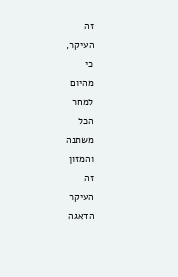זה
העיקר,
כי
מהיום
למחר
הכל
משתנה
והמזון
זה
העיקר
הדאגה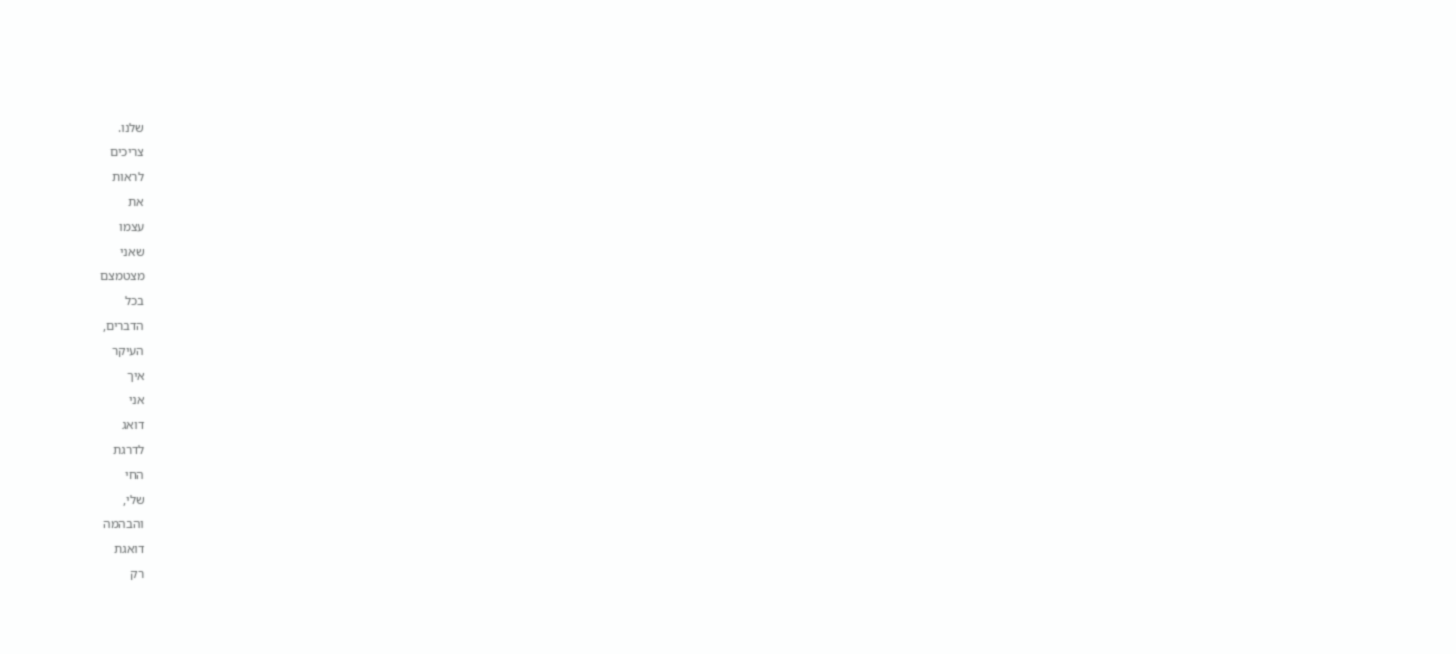שלנו.
צריכים
לראות
את
עצמו
שאני
מצטמצם
בכל
הדברים,
העיקר
איך
אני
דואג
לדרגת
החי
שלי,
והבהמה
דואגת
רק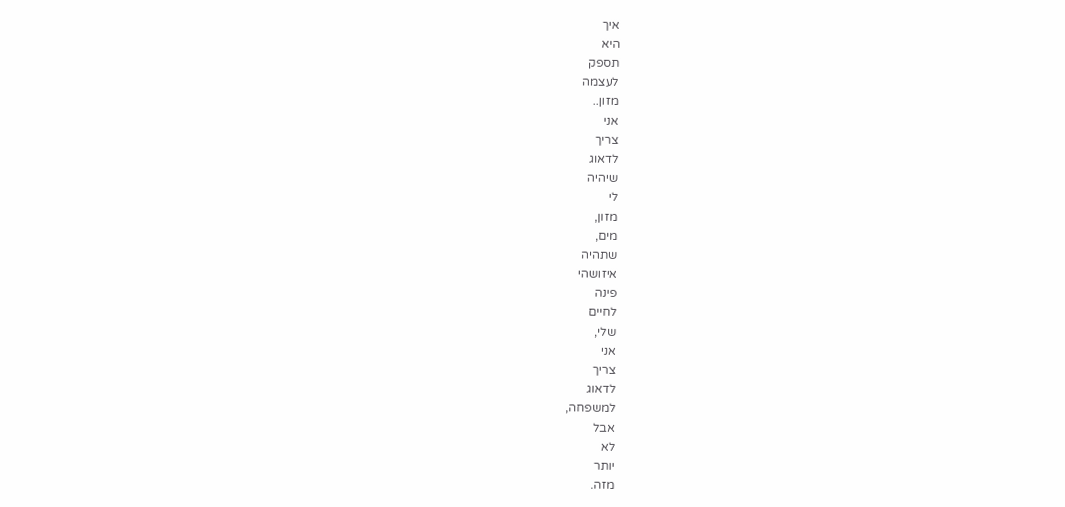איך
היא
תספק
לעצמה
מזון..
אני
צריך
לדאוג
שיהיה
לי
מזון,
מים,
שתהיה
איזושהי
פינה
לחיים
שלי,
אני
צריך
לדאוג
למשפחה,
אבל
לא
יותר
מזה.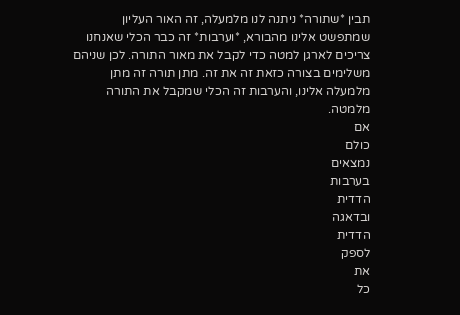תבין *שתורה* ניתנה לנו מלמעלה, זה האור העליון שמתפשט אלינו מהבורא, *וערבות* זה כבר הכלי שאנחנו צריכים לארגן למטה כדי לקבל את מאור התורה. לכן שניהם משלימים בצורה כזאת זה את זה. מתן תורה זה מתן מלמעלה אלינו, והערבות זה הכלי שמקבל את התורה מלמטה.
אם
כולם
נמצאים
בערבות
הדדית
ובדאגה
הדדית
לספק
את
כל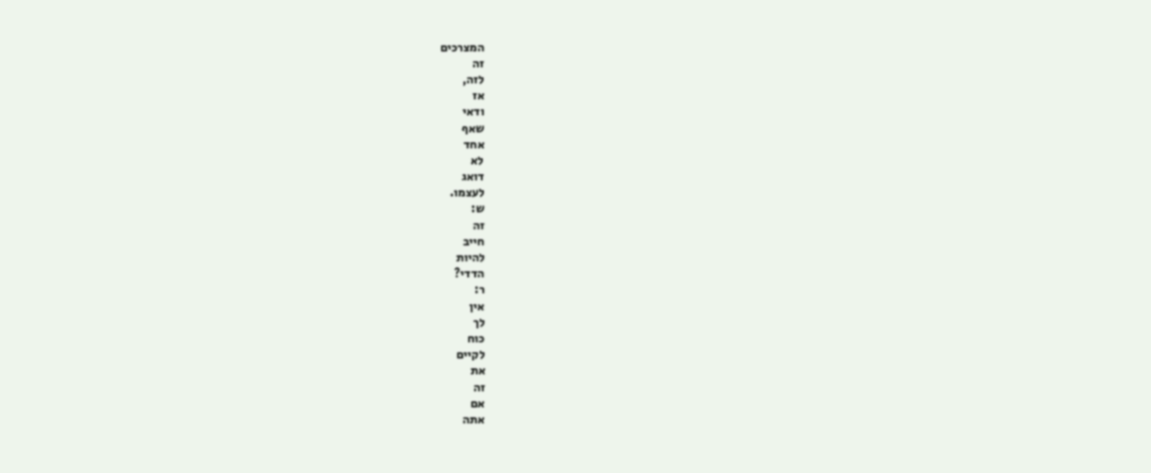המצרכים
זה
לזה,
אז
ודאי
שאף
אחד
לא
דואג
לעצמו.
ש:
זה
חייב
להיות
הדדי?
ר:
אין
לך
כוח
לקיים
את
זה
אם
אתה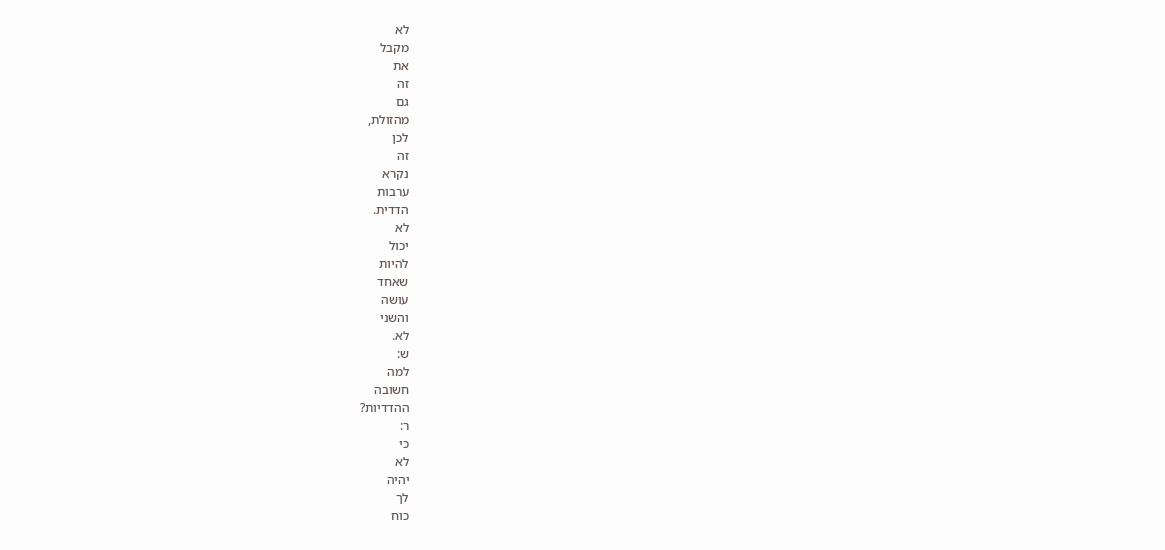לא
מקבל
את
זה
גם
מהזולת,
לכן
זה
נקרא
ערבות
הדדית.
לא
יכול
להיות
שאחד
עושה
והשני
לא.
ש:
למה
חשובה
ההדדיות?
ר:
כי
לא
יהיה
לך
כוח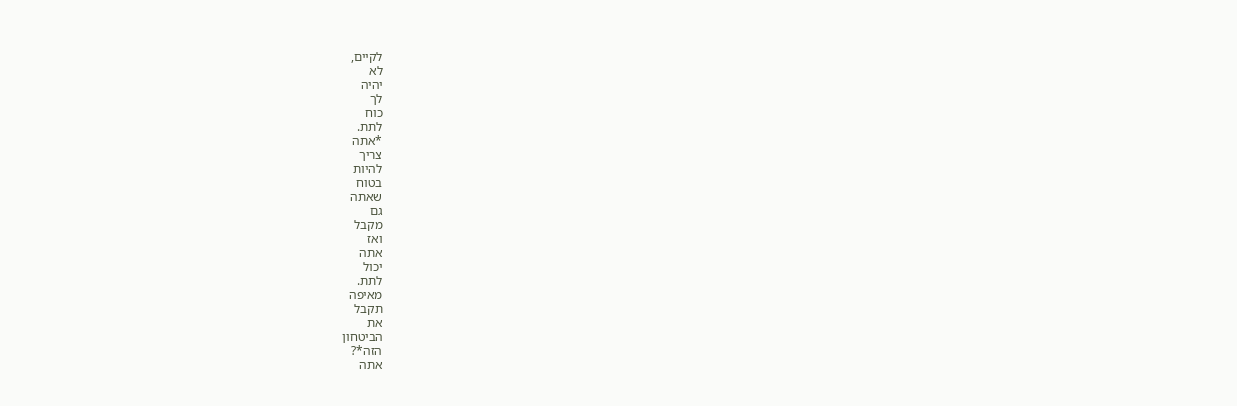לקיים,
לא
יהיה
לך
כוח
לתת.
*אתה
צריך
להיות
בטוח
שאתה
גם
מקבל
ואז
אתה
יכול
לתת.
מאיפה
תקבל
את
הביטחון
הזה*?
אתה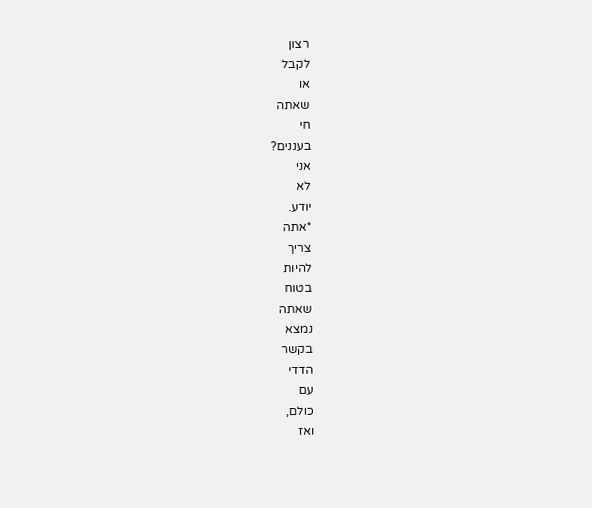רצון
לקבל
או
שאתה
חי
בעננים?
אני
לא
יודע.
*אתה
צריך
להיות
בטוח
שאתה
נמצא
בקשר
הדדי
עם
כולם,
ואז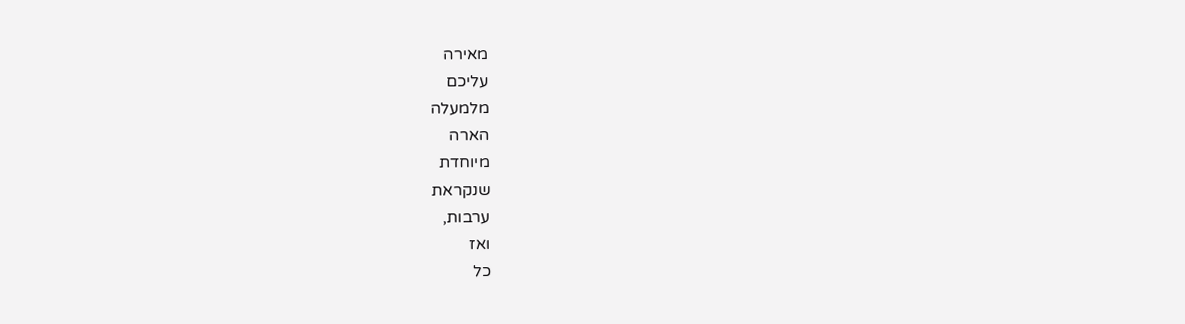מאירה
עליכם
מלמעלה
הארה
מיוחדת
שנקראת
ערבות,
ואז
כל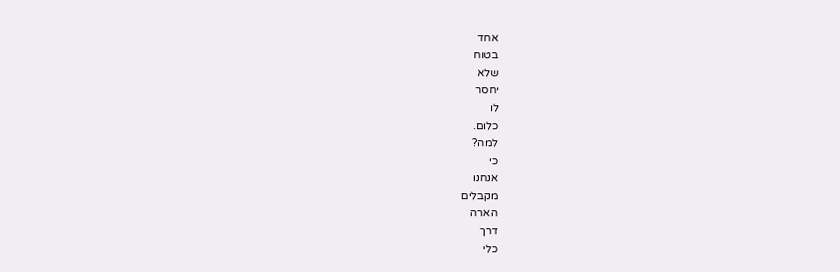אחד
בטוח
שלא
יחסר
לו
כלום.
למה?
כי
אנחנו
מקבלים
הארה
דרך
כלי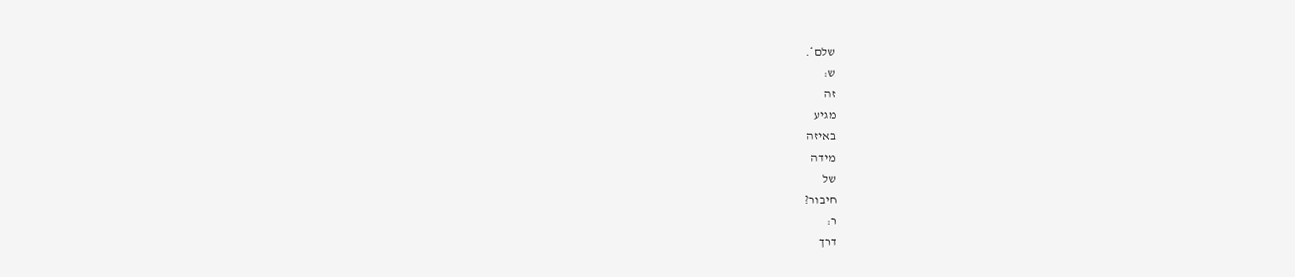שלם*.
ש:
זה
מגיע
באיזה
מידה
של
חיבור?
ר:
דרך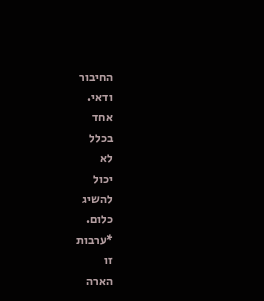החיבור
ודאי.
אחד
בכלל
לא
יכול
להשיג
כלום.
*ערבות
זו
הארה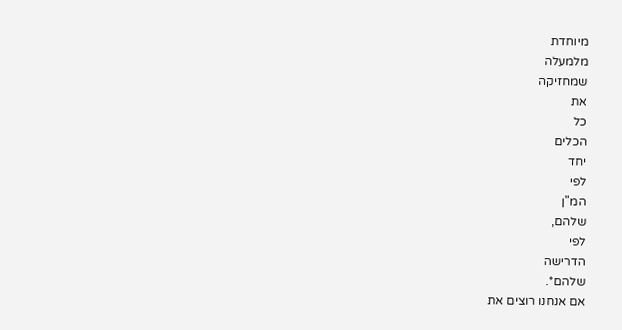מיוחדת
מלמעלה
שמחזיקה
את
כל
הכלים
יחד
לפי
המ"ן
שלהם,
לפי
הדרישה
שלהם*.
אם אנחנו רוצים את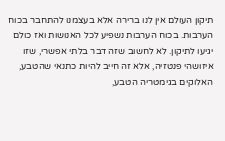תיקון העולם אין לנו ברירה אלא בעצמנו להתחבר בכוח הערבות. בכוח הערבות נשפיע לכל האנושות ואז כולם יגיעו לתיקון. לא לחשוב שזה דבר בלתי אפשרי, שזו איזושהי פנטזיה, אלא זה חייב להיות כתנאי שהטבע, האלוקים בגימטריה הטבע,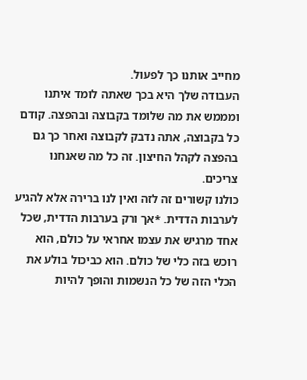מחייב אותנו כך לפעול.
העבודה שלך היא בכך שאתה לומד איתנו ומממש את מה שלומד בקבוצה ובהפצה. קודם כל בקבוצה, אתה נדבק לקבוצה ואחר כך גם בהפצה לקהל החיצון. זה כל מה שאנחנו צריכים.
כולנו קשורים זה לזה ואין לנו ברירה אלא להגיע לערבות הדדית. *אך ורק בערבות הדדית, שכל אחד מרגיש את עצמו אחראי על כולם, הוא רוכש בזה כלי של כולם. הוא כביכול בולע את הכלי הזה של כל הנשמות והופך להיות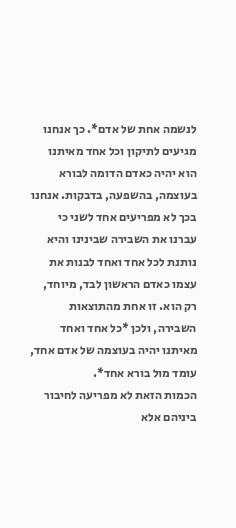לנשמה אחת של אדם*. כך אנחנו מגיעים לתיקון וכל אחד מאיתנו הוא יהיה כאדם הדומה לבורא בעוצמה, בהשפעה, בדבקות. אנחנו בכך לא מפריעים אחד לשני כי עברנו את השבירה שבינינו והיא נותנת לכל אחד ואחד לבנות את עצמו כאדם הראשון לבד, מיוחד, רק הוא. זו אחת מהתוצאות השבירה, ולכן *כל אחד ואחד מאיתנו יהיה בעוצמה של אדם אחד, עומד מול בורא אחד*.
הכמות הזאת לא מפריעה לחיבור ביניהם אלא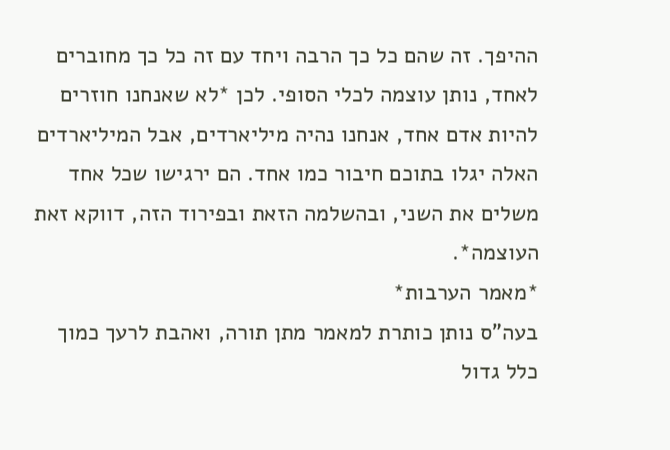ההיפך. זה שהם כל כך הרבה ויחד עם זה כל כך מחוברים לאחד, נותן עוצמה לכלי הסופי. לכן *לא שאנחנו חוזרים להיות אדם אחד, אנחנו נהיה מיליארדים, אבל המיליארדים האלה יגלו בתוכם חיבור כמו אחד. הם ירגישו שכל אחד משלים את השני, ובהשלמה הזאת ובפירוד הזה, דווקא זאת העוצמה*.
*מאמר הערבות*
בעה"ס נותן כותרת למאמר מתן תורה, ואהבת לרעך כמוך כלל גדול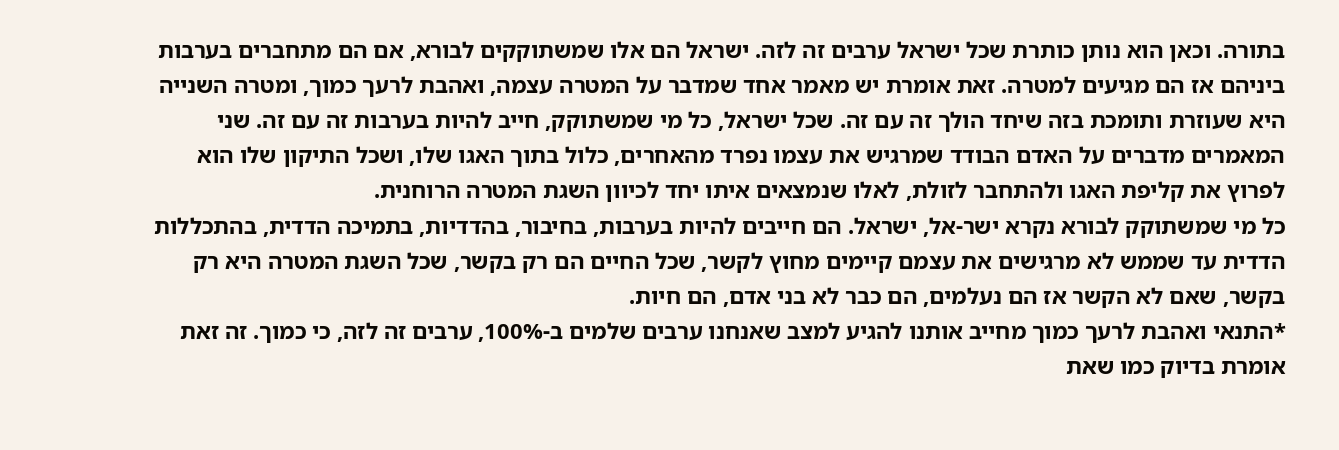בתורה. וכאן הוא נותן כותרת שכל ישראל ערבים זה לזה. ישראל הם אלו שמשתוקקים לבורא, אם הם מתחברים בערבות ביניהם אז הם מגיעים למטרה. זאת אומרת יש מאמר אחד שמדבר על המטרה עצמה, ואהבת לרעך כמוך, ומטרה השנייה היא שעוזרת ותומכת בזה שיחד הולך זה עם זה. שכל ישראל, כל מי שמשתוקק, חייב להיות בערבות זה עם זה. שני המאמרים מדברים על האדם הבודד שמרגיש את עצמו נפרד מהאחרים, כלול בתוך האגו שלו, ושכל התיקון שלו הוא לפרוץ את קליפת האגו ולהתחבר לזולת, לאלו שנמצאים איתו יחד לכיוון השגת המטרה הרוחנית.
כל מי שמשתוקק לבורא נקרא ישר-אל, ישראל. הם חייבים להיות בערבות, בחיבור, בהדדיות, בתמיכה הדדית, בהתכללות הדדית עד שממש לא מרגישים את עצמם קיימים מחוץ לקשר, שכל החיים הם רק בקשר, שכל השגת המטרה היא רק בקשר, שאם לא הקשר אז הם נעלמים, הם כבר לא בני אדם, הם חיות.
*התנאי ואהבת לרעך כמוך מחייב אותנו להגיע למצב שאנחנו ערבים שלמים ב-100%, ערבים זה לזה, כי כמוך. זה זאת אומרת בדיוק כמו שאת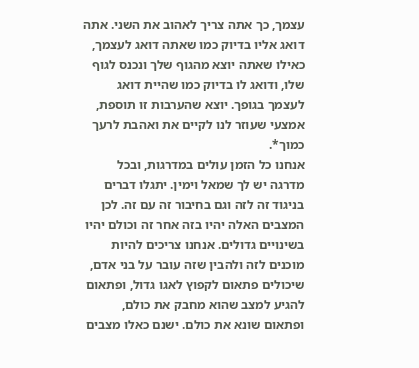עצמך, כך אתה צריך לאהוב את השני. אתה דואג אליו בדיוק כמו שאתה דואג לעצמך, כאילו שאתה יוצא מהגוף שלך ונכנס לגוף שלו, ודואג לו בדיוק כמו שהיית דואג לעצמך בגופך. יוצא שהערבות זו תוספת, אמצעי שעוזר לנו לקיים את ואהבת לרעך כמוך*.
אנחנו כל הזמן עולים במדרגות, ובכל מדרגה יש לך שמאל וימין. יתגלו דברים בניגוד זה לזה וגם בחיבור זה עם זה. לכן המצבים האלה יהיו בזה אחר זה וכולם יהיו בשינויים גדולים. אנחנו צריכים להיות מוכנים לזה ולהבין שזה עובר על בני אדם, שיכולים פתאום לקפוץ לאגו גדול, ופתאום להגיע למצב שהוא מחבק את כולם, ופתאום שונא את כולם. ישנם כאלו מצבים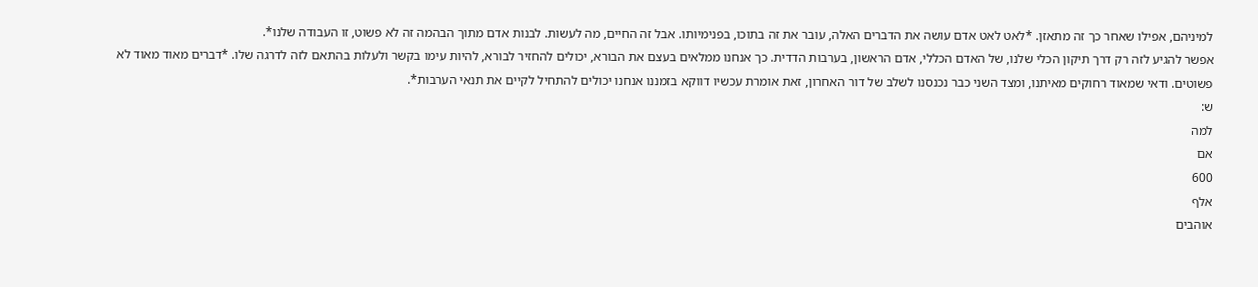למיניהם, אפילו שאחר כך זה מתאזן. *לאט לאט אדם עושה את הדברים האלה, עובר את זה בתוכו, בפנימיותו. אבל זה החיים, מה לעשות. לבנות אדם מתוך הבהמה זה לא פשוט, זו העבודה שלנו*.
אפשר להגיע לזה רק דרך תיקון הכלי שלנו, של האדם הכללי, אדם הראשון, בערבות הדדית. כך אנחנו ממלאים בעצם את הבורא, יכולים להחזיר לבורא, להיות עימו בקשר ולעלות בהתאם לזה לדרגה שלו. *דברים מאוד מאוד לא פשוטים. ודאי שמאוד רחוקים מאיתנו, ומצד השני כבר נכנסנו לשלב של דור האחרון, זאת אומרת עכשיו דווקא בזמננו אנחנו יכולים להתחיל לקיים את תנאי הערבות*.
ש:
למה
אם
600
אלף
אוהבים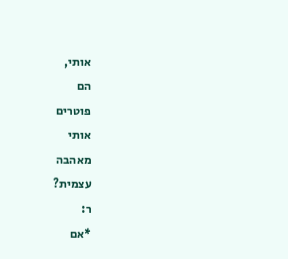אותי,
הם
פוטרים
אותי
מאהבה
עצמית?
ר:
*אם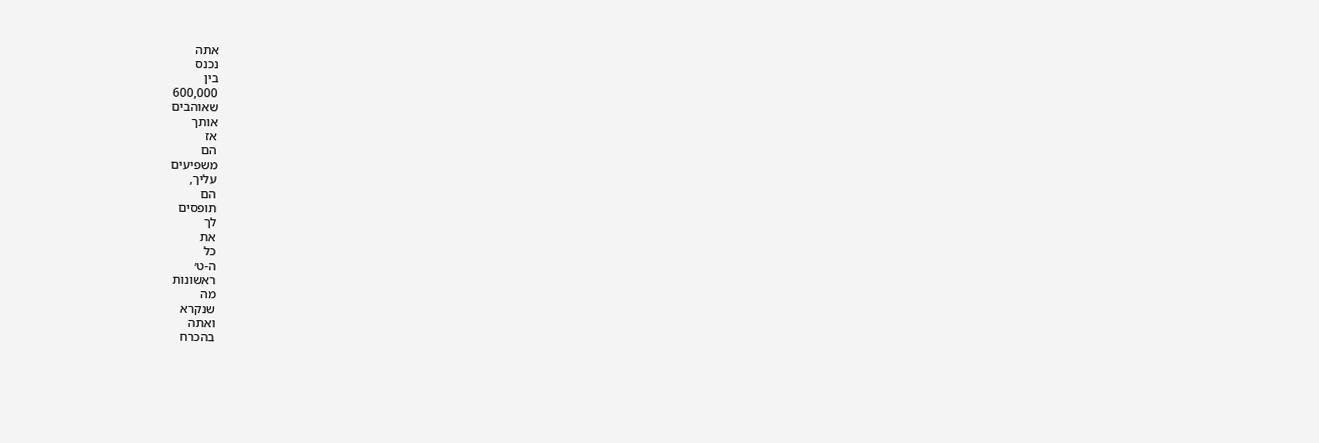אתה
נכנס
בין
600,000
שאוהבים
אותך
אז
הם
משפיעים
עליך,
הם
תופסים
לך
את
כל
ה-ט׳
ראשונות
מה
שנקרא
ואתה
בהכרח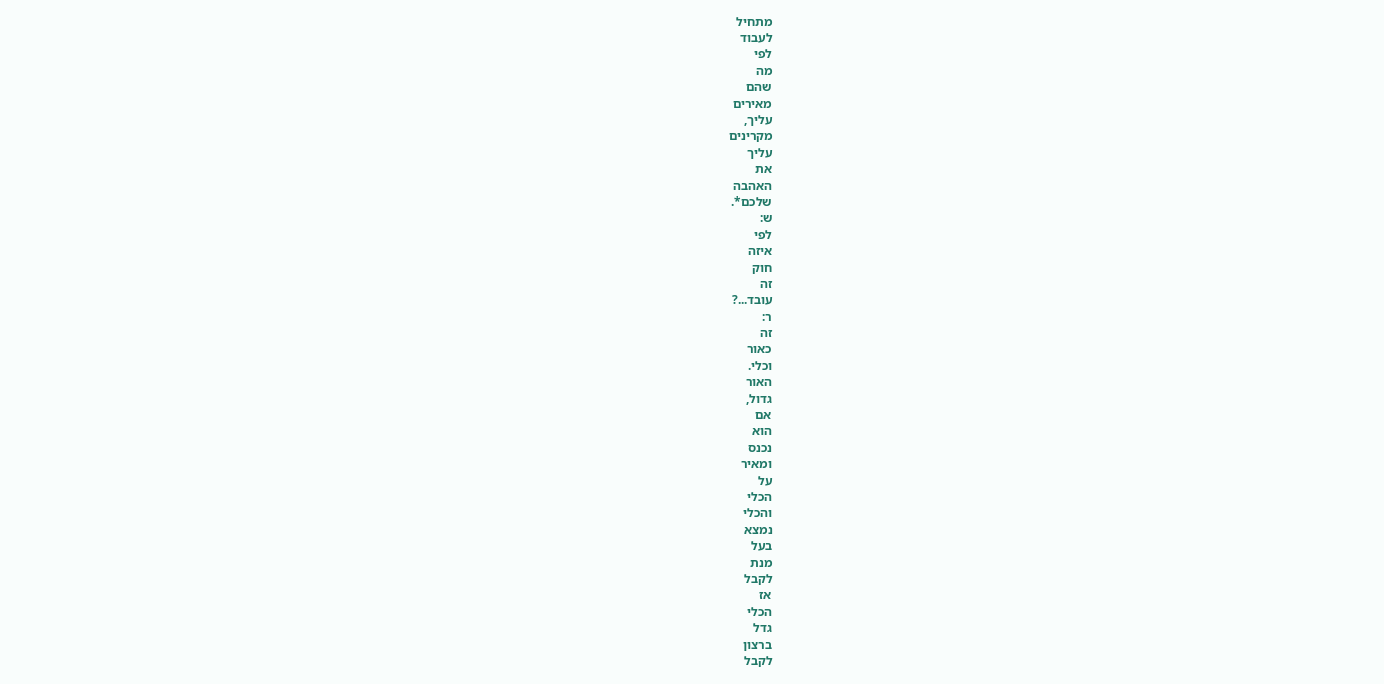מתחיל
לעבוד
לפי
מה
שהם
מאירים
עליך,
מקרינים
עליך
את
האהבה
שלכם*.
ש:
לפי
איזה
חוק
זה
עובד...?
ר:
זה
כאור
וכלי.
האור
גדול,
אם
הוא
נכנס
ומאיר
על
הכלי
והכלי
נמצא
בעל
מנת
לקבל
אז
הכלי
גדל
ברצון
לקבל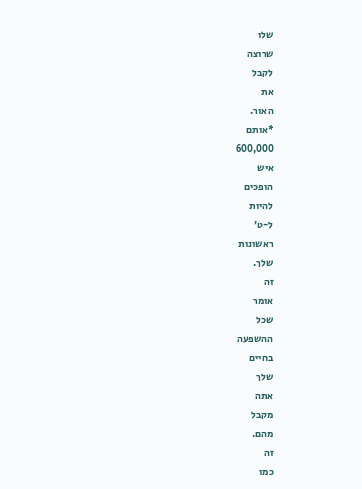שלו
שרוצה
לקבל
את
האור.
*אותם
600,000
איש
הופכים
להיות
ל-ט׳
ראשונות
שלך.
זה
אומר
שכל
ההשפעה
בחיים
שלך
אתה
מקבל
מהם.
זה
כמו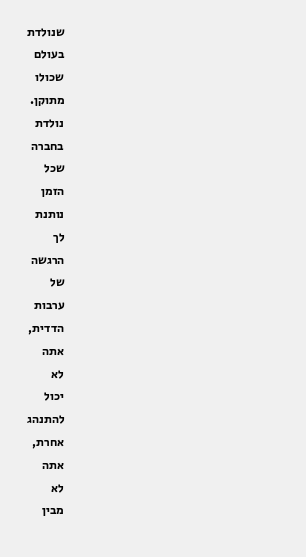שנולדת
בעולם
שכולו
מתוקן.
נולדת
בחברה
שכל
הזמן
נותנת
לך
הרגשה
של
ערבות
הדדית,
אתה
לא
יכול
להתנהג
אחרת,
אתה
לא
מבין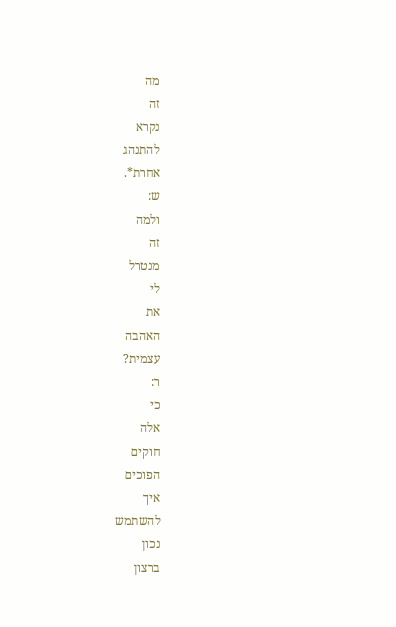מה
זה
נקרא
להתנהג
אחרת*.
ש:
ולמה
זה
מנטרל
לי
את
האהבה
עצמית?
ר:
כי
אלה
חוקים
הפוכים
איך
להשתמש
נכון
ברצון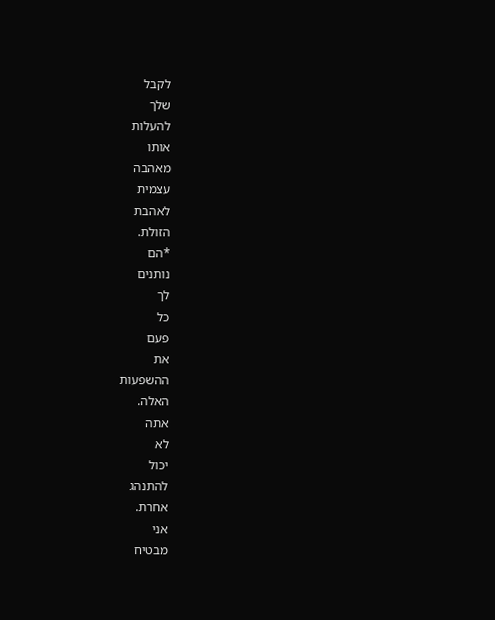לקבל
שלך
להעלות
אותו
מאהבה
עצמית
לאהבת
הזולת.
*הם
נותנים
לך
כל
פעם
את
ההשפעות
האלה.
אתה
לא
יכול
להתנהג
אחרת.
אני
מבטיח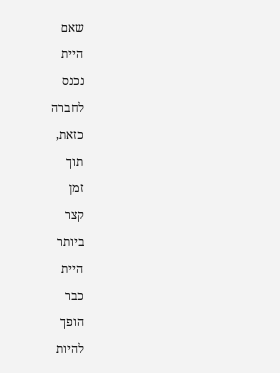שאם
היית
נכנס
לחברה
כזאת,
תוך
זמן
קצר
ביותר
היית
כבר
הופך
להיות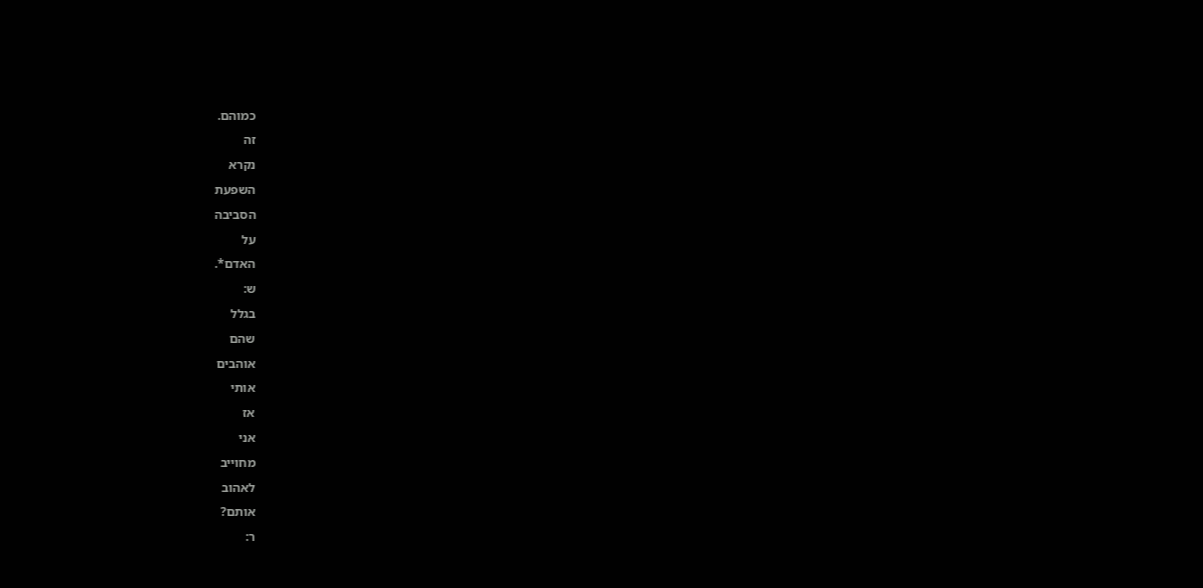כמוהם.
זה
נקרא
השפעת
הסביבה
על
האדם*.
ש:
בגלל
שהם
אוהבים
אותי
אז
אני
מחוייב
לאהוב
אותם?
ר: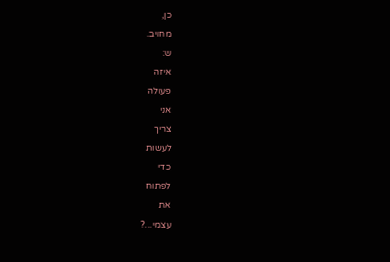כן,
מחויב.
ש:
איזה
פעולה
אני
צריך
לעשות
כדי
לפתוח
את
עצמי...?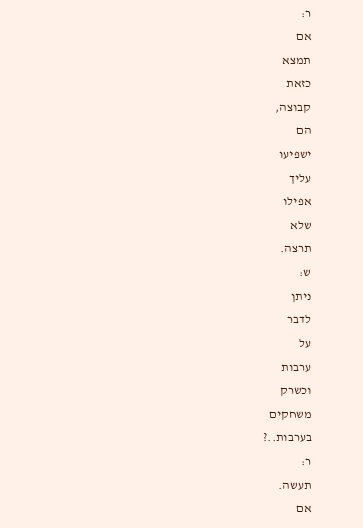ר:
אם
תמצא
כזאת
קבוצה,
הם
ישפיעו
עליך
אפילו
שלא
תרצה.
ש:
ניתן
לדבר
על
ערבות
וכשרק
משחקים
בערבות..?
ר:
תעשה.
אם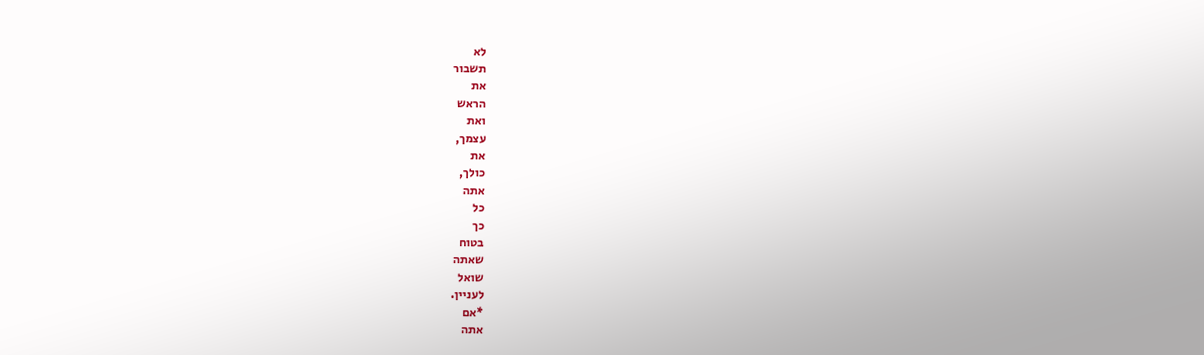לא
תשבור
את
הראש
ואת
עצמך,
את
כולך,
אתה
כל
כך
בטוח
שאתה
שואל
לעניין.
*אם
אתה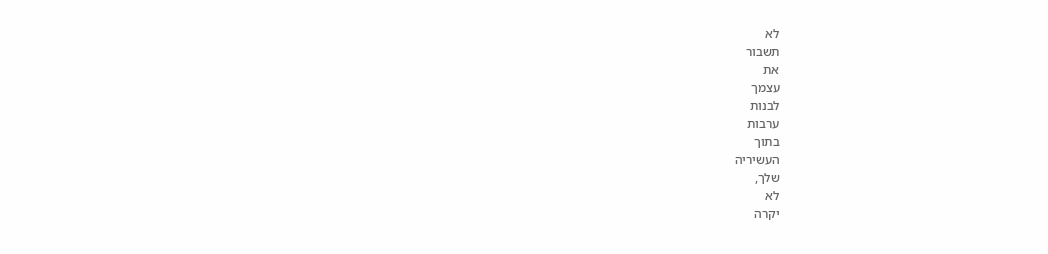לא
תשבור
את
עצמך
לבנות
ערבות
בתוך
העשיריה
שלך,
לא
יקרה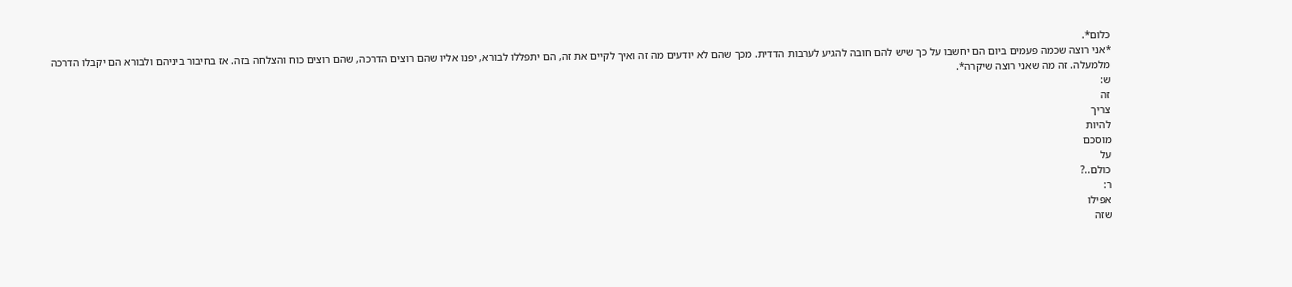כלום*.
*אני רוצה שכמה פעמים ביום הם יחשבו על כך שיש להם חובה להגיע לערבות הדדית. מכך שהם לא יודעים מה זה ואיך לקיים את זה, הם יתפללו לבורא, יפנו אליו שהם רוצים הדרכה, שהם רוצים כוח והצלחה בזה. אז בחיבור ביניהם ולבורא הם יקבלו הדרכה מלמעלה. זה מה שאני רוצה שיקרה*.
ש:
זה
צריך
להיות
מוסכם
על
כולם..?
ר:
אפילו
שזה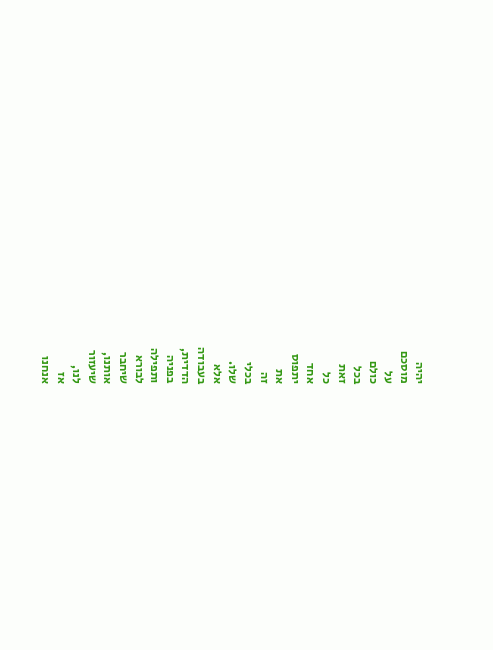יהיה
מוסכם
על
כולם
בכל
זאת
כל
אחד
יתפוס
את
זה
בכלי
שלו.
אלא
בעבודה
הדדית,
בפניה
ותפילה
לבורא
שיחבר
אותנו,
שיעזור
לנו,
אז
אנחנו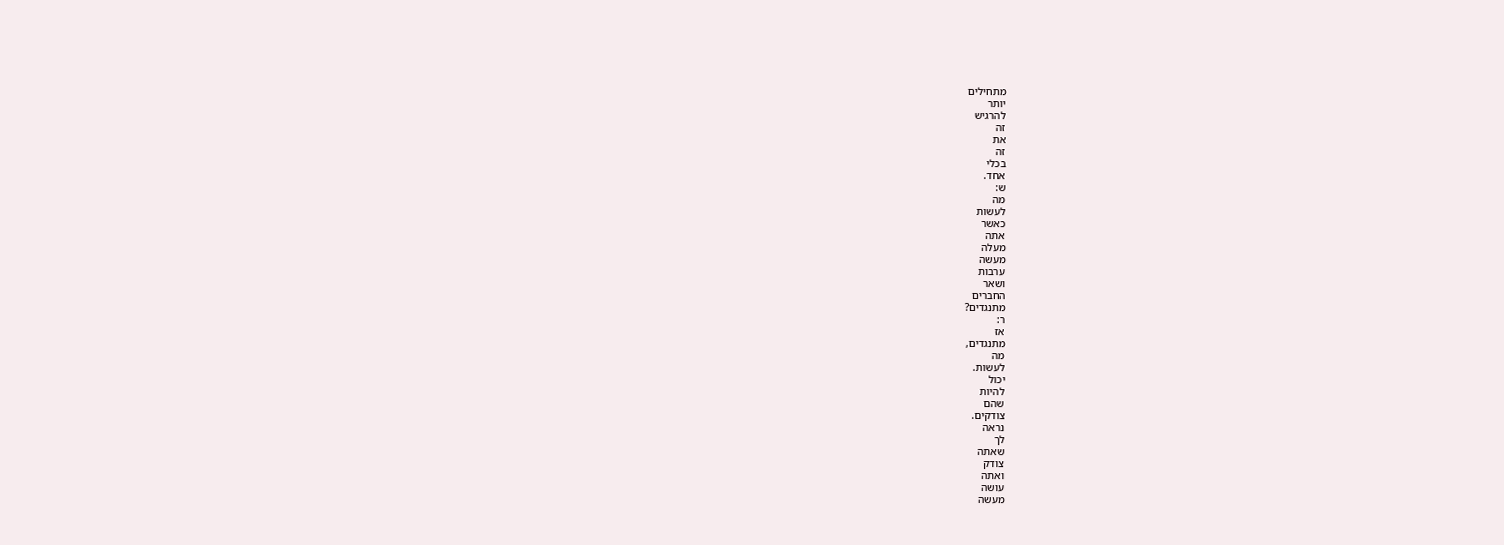מתחילים
יותר
להרגיש
זה
את
זה
בכלי
אחד.
ש:
מה
לעשות
כאשר
אתה
מעלה
מעשה
ערבות
ושאר
החברים
מתנגדים?
ר:
אז
מתנגדים,
מה
לעשות.
יכול
להיות
שהם
צודקים.
נראה
לך
שאתה
צודק
ואתה
עושה
מעשה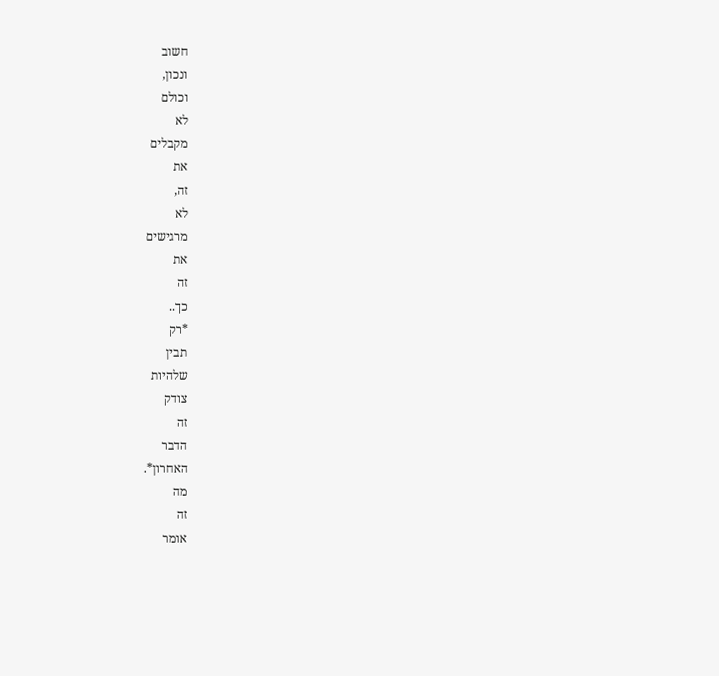חשוב
ונכון,
וכולם
לא
מקבלים
את
זה,
לא
מרגישים
את
זה
כך..
*רק
תבין
שלהיות
צודק
זה
הדבר
האחרון*.
מה
זה
אומר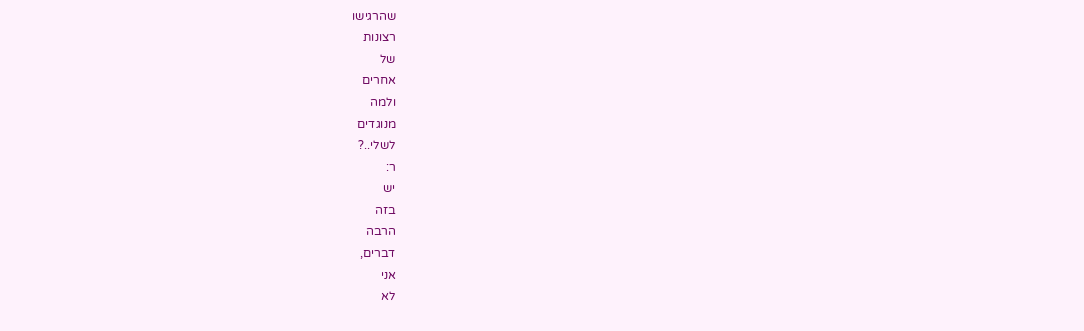שהרגישו
רצונות
של
אחרים
ולמה
מנוגדים
לשלי..?
ר:
יש
בזה
הרבה
דברים,
אני
לא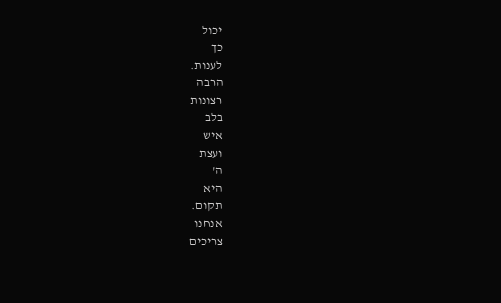יכול
כך
לענות.
הרבה
רצונות
בלב
איש
ועצת
ה'
היא
תקום.
אנחנו
צריכים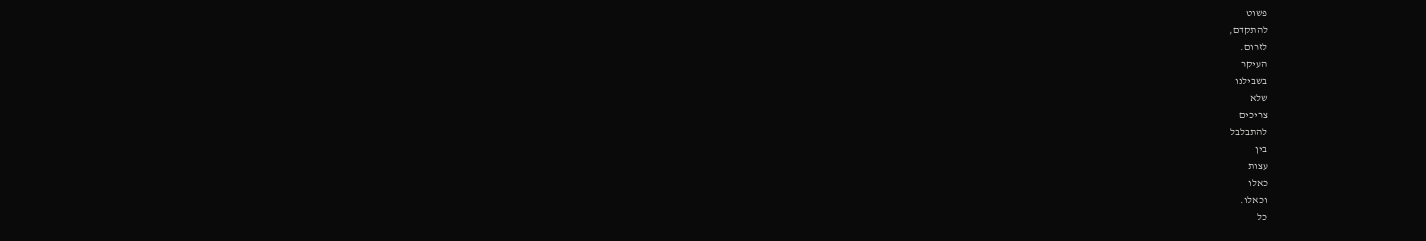פשוט
להתקדם,
לזרום.
העיקר
בשבילנו
שלא
צריכים
להתבלבל
בין
עצות
כאלו
וכאלו.
כל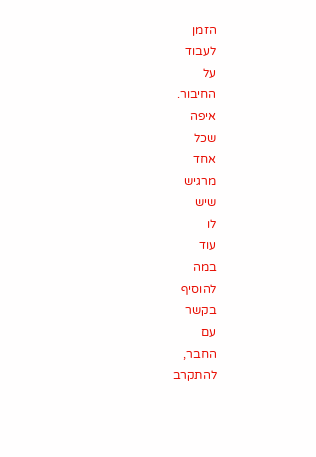הזמן
לעבוד
על
החיבור.
איפה
שכל
אחד
מרגיש
שיש
לו
עוד
במה
להוסיף
בקשר
עם
החבר,
להתקרב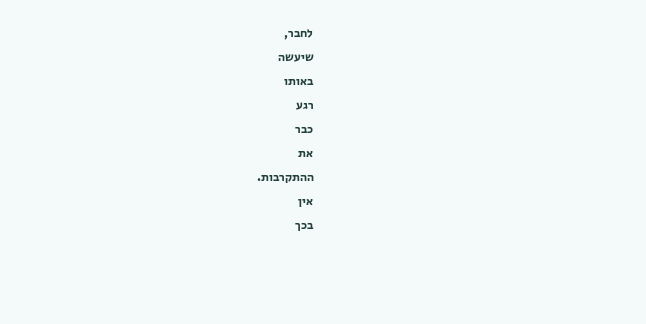לחבר,
שיעשה
באותו
רגע
כבר
את
ההתקרבות.
אין
בכך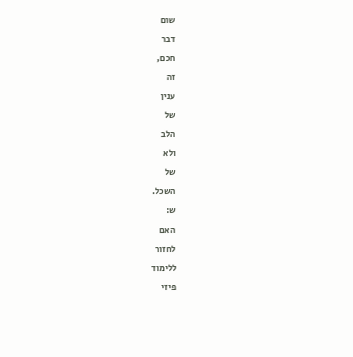שום
דבר
חכם,
זה
ענין
של
הלב
ולא
של
השכל.
ש:
האם
לחזור
ללימוד
פיזי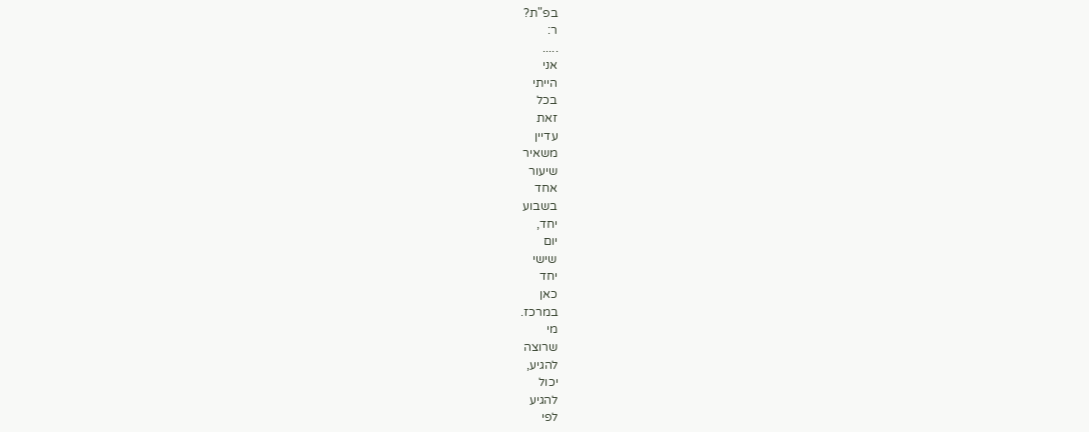בפ"ת?
ר:
.....
אני
הייתי
בכל
זאת
עדיין
משאיר
שיעור
אחד
בשבוע
יחד,
יום
שישי
יחד
כאן
במרכז.
מי
שרוצה
להגיע,
יכול
להגיע
לפי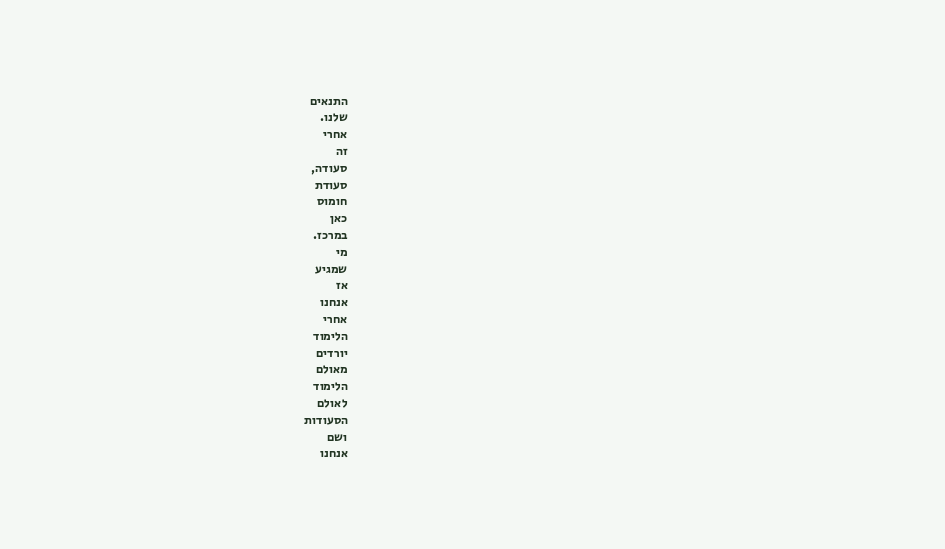התנאים
שלנו.
אחרי
זה
סעודה,
סעודת
חומוס
כאן
במרכז.
מי
שמגיע
אז
אנחנו
אחרי
הלימוד
יורדים
מאולם
הלימוד
לאולם
הסעודות
ושם
אנחנו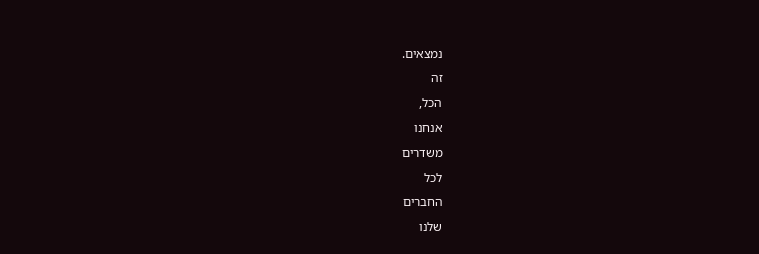נמצאים.
זה
הכל,
אנחנו
משדרים
לכל
החברים
שלנו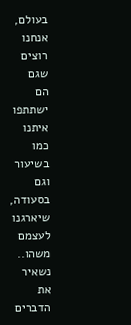בעולם,
אנחנו
רוצים
שגם
הם
ישתתפו
איתנו
כמו
בשיעור
וגם
בסעודה,
שיארגנו
לעצמם
משהו..
נשאיר
את
הדברים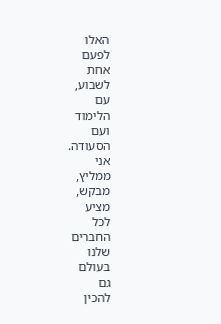האלו
לפעם
אחת
לשבוע,
עם
הלימוד
ועם
הסעודה.
אני
ממליץ,
מבקש,
מציע
לכל
החברים
שלנו
בעולם
גם
להכין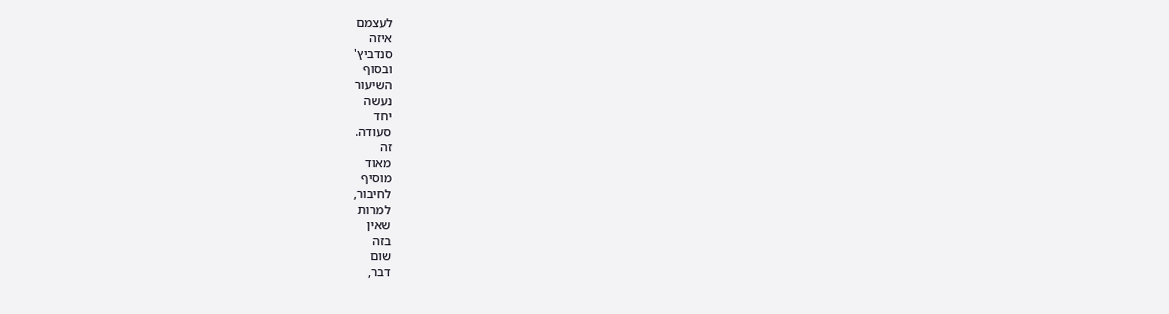לעצמם
איזה
סנדביץ'
ובסוף
השיעור
נעשה
יחד
סעודה.
זה
מאוד
מוסיף
לחיבור,
למרות
שאין
בזה
שום
דבר,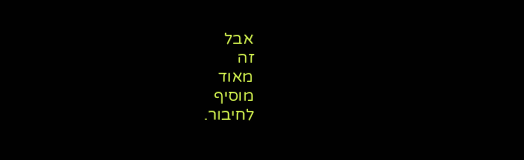אבל
זה
מאוד
מוסיף
לחיבור.